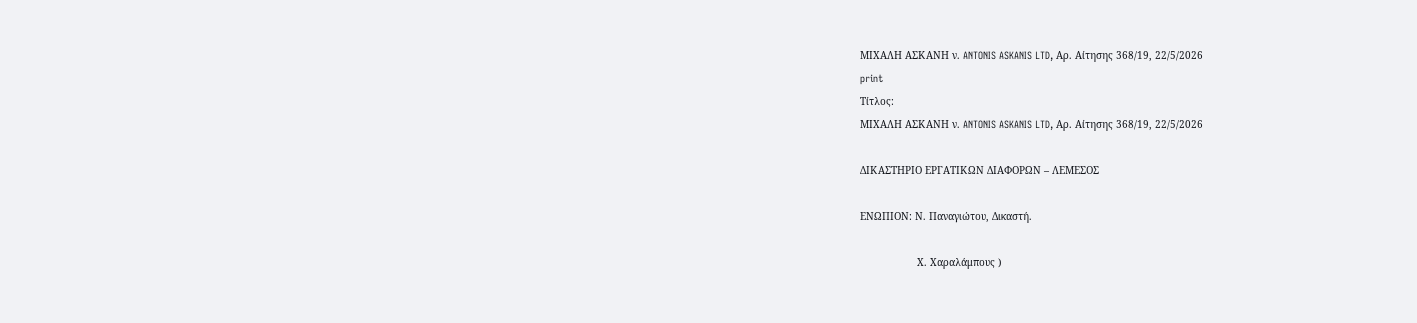ΜΙΧΑΛΗ ΑΣΚΑΝΗ ν. ANTONIS ASKANIS LTD, Αρ. Αίτησης 368/19, 22/5/2026
print
Τίτλος:
ΜΙΧΑΛΗ ΑΣΚΑΝΗ ν. ANTONIS ASKANIS LTD, Αρ. Αίτησης 368/19, 22/5/2026

ΔΙΚΑΣΤΗΡΙΟ ΕΡΓΑΤΙΚΩΝ ΔΙΑΦΟΡΩΝ – ΛΕΜΕΣΟΣ

ΕΝΩΠΙΟΝ: Ν. Παναγιώτου, Δικαστή.

                   Χ. Χαραλάμπους )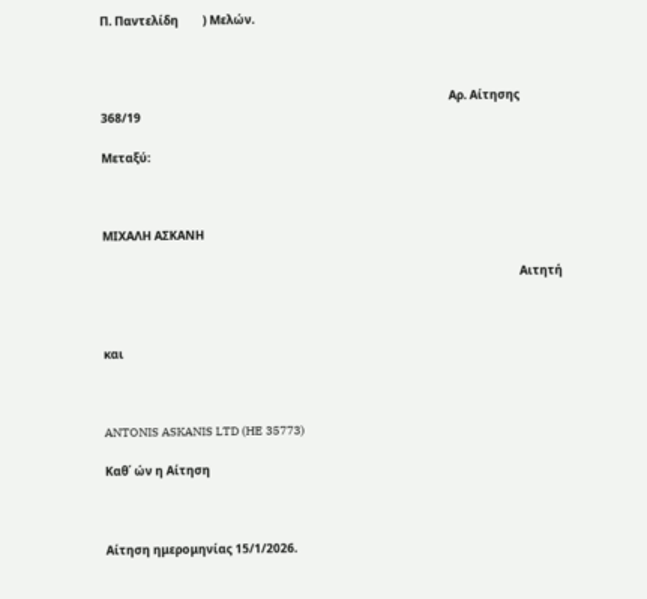Π. Παντελίδη        ) Μελών.



                                                                                                                    Αρ. Αίτησης 368/19

Μεταξύ:



ΜΙΧΑΛΗ ΑΣΚΑΝΗ

                                                                                                                                           Αιτητή



και



ANTONIS ASKANIS LTD (HE 35773)

Καθ΄ ών η Αίτηση



Αίτηση ημερομηνίας 15/1/2026.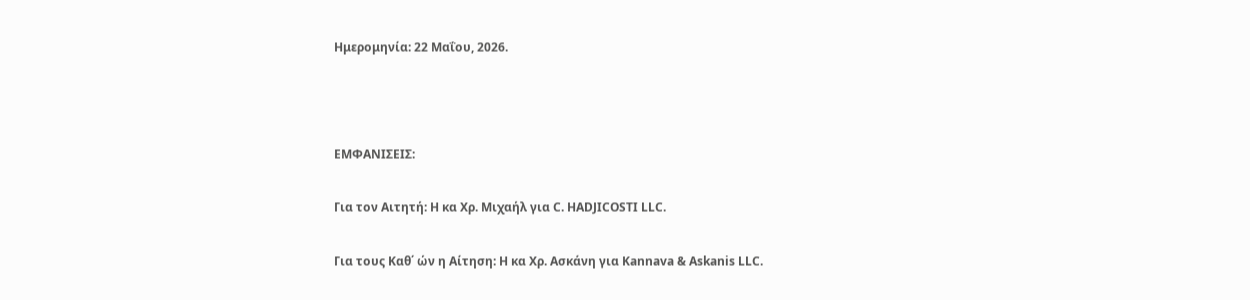Ημερομηνία: 22 Μαΐου, 2026.



ΕΜΦΑΝΙΣΕΙΣ:

Για τον Αιτητή: Η κα Χρ. Μιχαήλ για C. HADJICOSTI LLC.

Για τους Καθ΄ ών η Αίτηση: Η κα Χρ. Ασκάνη για Kannava & Askanis LLC.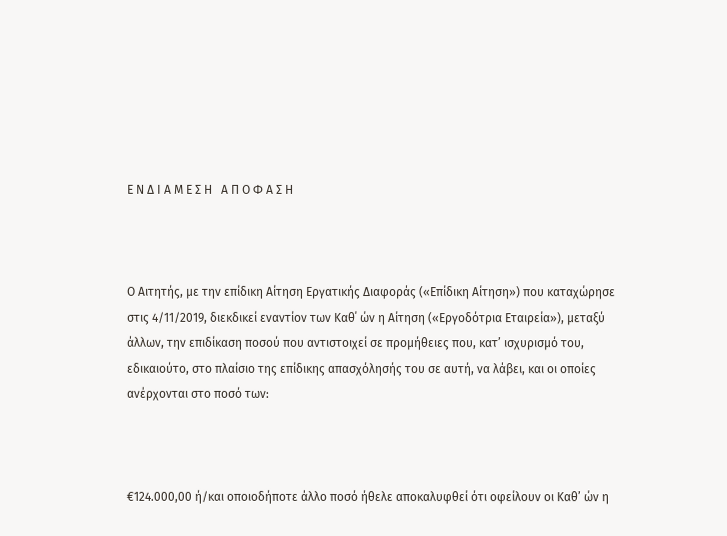Ε Ν Δ Ι Α Μ Ε Σ Η   Α Π Ο Φ Α Σ Η



Ο Αιτητής, με την επίδικη Αίτηση Εργατικής Διαφοράς («Επίδικη Αίτηση») που καταχώρησε στις 4/11/2019, διεκδικεί εναντίον των Καθ΄ ών η Αίτηση («Εργοδότρια Εταιρεία»), μεταξύ άλλων, την επιδίκαση ποσού που αντιστοιχεί σε προμήθειες που, κατ’ ισχυρισμό του, εδικαιούτο, στο πλαίσιο της επίδικης απασχόλησής του σε αυτή, να λάβει, και οι οποίες ανέρχονται στο ποσό των:



€124.000,00 ή/και οποιοδήποτε άλλο ποσό ήθελε αποκαλυφθεί ότι οφείλουν οι Καθ’ ών η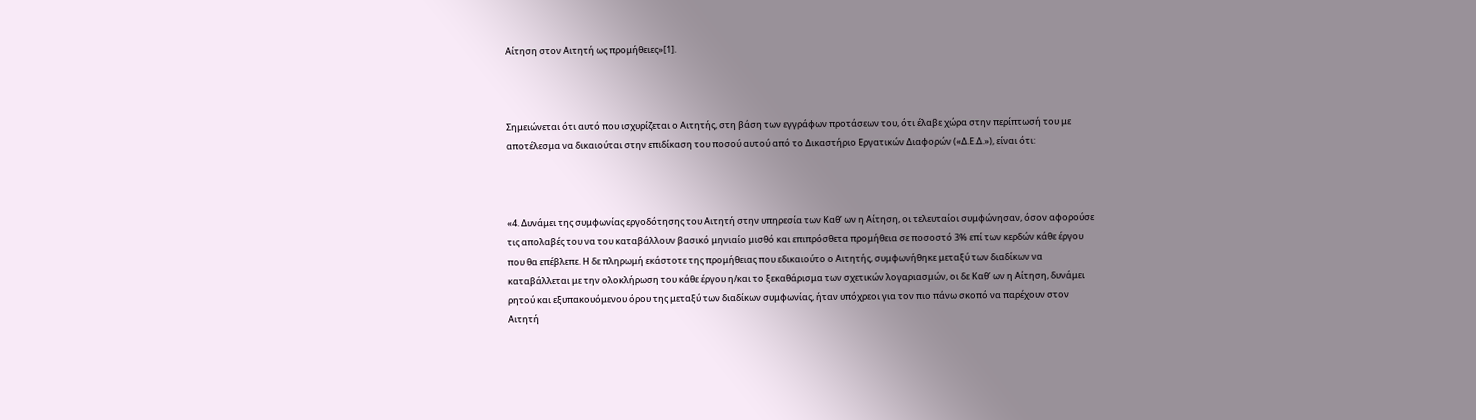Αίτηση στον Αιτητή ως προμήθειες»[1].



Σημειώνεται ότι αυτό που ισχυρίζεται ο Αιτητής, στη βάση των εγγράφων προτάσεων του, ότι έλαβε χώρα στην περίπτωσή του με αποτέλεσμα να δικαιούται στην επιδίκαση του ποσού αυτού από το Δικαστήριο Εργατικών Διαφορών («Δ.Ε.Δ.»), είναι ότι:



«4. Δυνάμει της συμφωνίας εργοδότησης του Αιτητή στην υπηρεσία των Καθ’ ων η Αίτηση, οι τελευταίοι συμφώνησαν, όσον αφορούσε τις απολαβές του να του καταβάλλουν βασικό μηνιαίο μισθό και επιπρόσθετα προμήθεια σε ποσοστό 3% επί των κερδών κάθε έργου που θα επέβλεπε. Η δε πληρωμή εκάστοτε της προμήθειας που εδικαιούτο ο Αιτητής, συμφωνήθηκε μεταξύ των διαδίκων να καταβάλλεται με την ολοκλήρωση του κάθε έργου η/και το ξεκαθάρισμα των σχετικών λογαριασμών, οι δε Καθ’ ων η Αίτηση, δυνάμει ρητού και εξυπακουόμενου όρου της μεταξύ των διαδίκων συμφωνίας, ήταν υπόχρεοι για τον πιο πάνω σκοπό να παρέχουν στον Αιτητή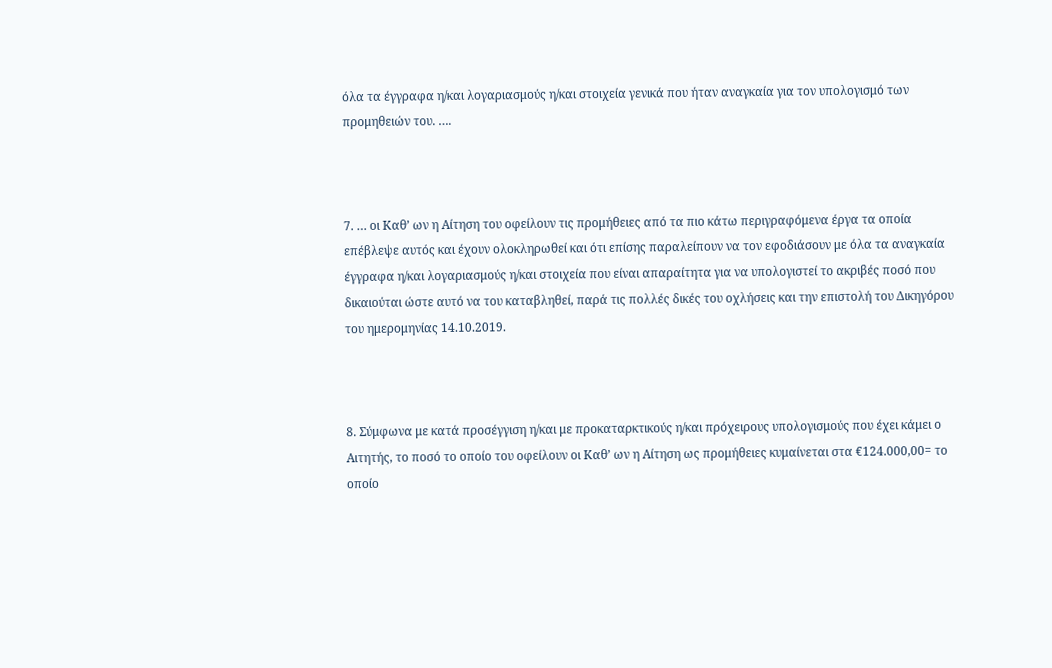όλα τα έγγραφα η/και λογαριασμούς η/και στοιχεία γενικά που ήταν αναγκαία για τον υπολογισμό των προμηθειών του. ….



7. … οι Καθ’ ων η Αίτηση του οφείλουν τις προμήθειες από τα πιο κάτω περιγραφόμενα έργα τα οποία επέβλεψε αυτός και έχουν ολοκληρωθεί και ότι επίσης παραλείπουν να τον εφοδιάσουν με όλα τα αναγκαία έγγραφα η/και λογαριασμούς η/και στοιχεία που είναι απαραίτητα για να υπολογιστεί το ακριβές ποσό που δικαιούται ώστε αυτό να του καταβληθεί, παρά τις πολλές δικές του οχλήσεις και την επιστολή του Δικηγόρου του ημερομηνίας 14.10.2019.



8. Σύμφωνα με κατά προσέγγιση η/και με προκαταρκτικούς η/και πρόχειρους υπολογισμούς που έχει κάμει ο Αιτητής, το ποσό το οποίο του οφείλουν οι Καθ’ ων η Αίτηση ως προμήθειες κυμαίνεται στα €124.000,00= το οποίο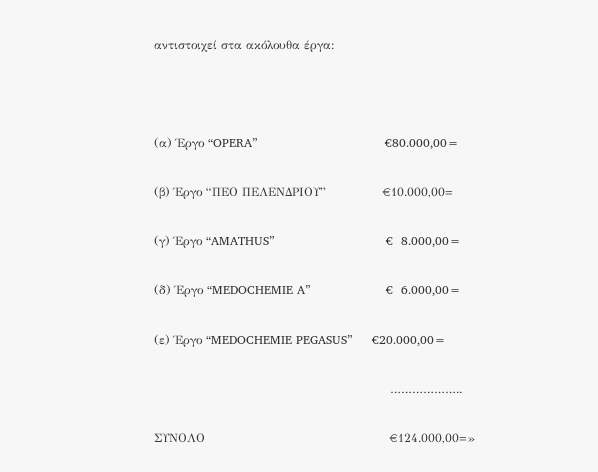αντιστοιχεί στα ακόλουθα έργα:



(α) Έργο “OPERA”                                €80.000,00=

(β) Έργο “ΠΕΟ ΠΕΛΕΝΔΡΙΟΥ”              €10.000,00=

(γ) Έργο “AMATHUS”                            €  8.000,00=

(δ) Έργο “MEDOCHEMIE A”                   €  6.000,00=

(ε) Έργο “MEDOCHEMIE PEGASUS”     €20.000,00=

                                                           ………………..

ΣΥΝΟΛΟ                                              €124.000,00=»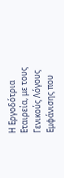Η Εργοδότρια Εταιρεία, με τους Γενικούς Λόγους Εμφάνισης που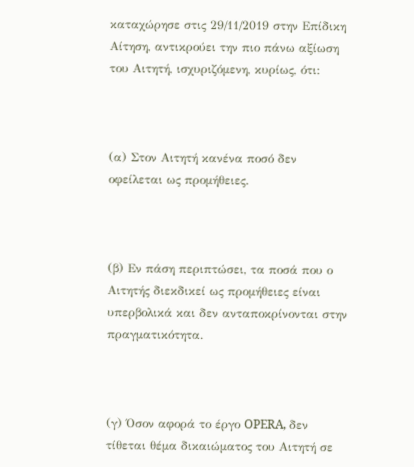καταχώρησε στις 29/11/2019 στην Επίδικη Αίτηση, αντικρούει την πιο πάνω αξίωση του Αιτητή, ισχυριζόμενη, κυρίως, ότι:



(α) Στον Αιτητή κανένα ποσό δεν οφείλεται ως προμήθειες.



(β) Εν πάση περιπτώσει, τα ποσά που ο Αιτητής διεκδικεί ως προμήθειες είναι υπερβολικά και δεν ανταποκρίνονται στην πραγματικότητα.



(γ) Όσον αφορά το έργο OPERA, δεν τίθεται θέμα δικαιώματος του Αιτητή σε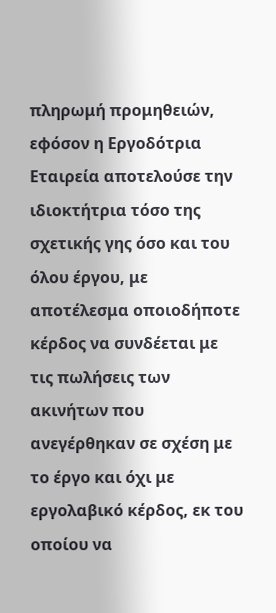πληρωμή προμηθειών, εφόσον η Εργοδότρια Εταιρεία αποτελούσε την ιδιοκτήτρια τόσο της σχετικής γης όσο και του όλου έργου, με αποτέλεσμα οποιοδήποτε κέρδος να συνδέεται με τις πωλήσεις των ακινήτων που ανεγέρθηκαν σε σχέση με το έργο και όχι με εργολαβικό κέρδος, εκ του οποίου να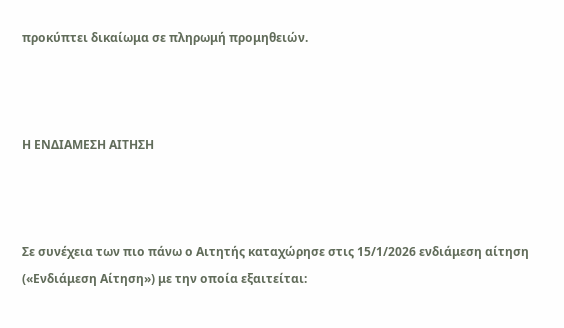προκύπτει δικαίωμα σε πληρωμή προμηθειών.



Η ΕΝΔΙΑΜΕΣΗ ΑΙΤΗΣΗ



Σε συνέχεια των πιο πάνω ο Αιτητής καταχώρησε στις 15/1/2026 ενδιάμεση αίτηση («Ενδιάμεση Αίτηση») με την οποία εξαιτείται: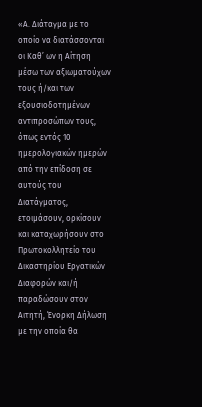«Α. Διάταγμα με το οποίο να διατάσσονται οι Καθ’ ων η Αίτηση μέσω των αξιωματούχων τους ή/και των εξουσιοδοτημένων αντιπροσώπων τους, όπως εντός 10 ημερολογιακών ημερών από την επίδοση σε αυτούς του Διατάγματος, ετοιμάσουν, ορκίσουν και καταχωρήσουν στο Πρωτοκολλητείο του Δικαστηρίου Εργατικών Διαφορών και/ή παραδώσουν στον Αιτητή, Ένορκη Δήλωση με την οποία θα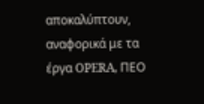αποκαλύπτουν, αναφορικά με τα έργα OPERA, ΠΕΟ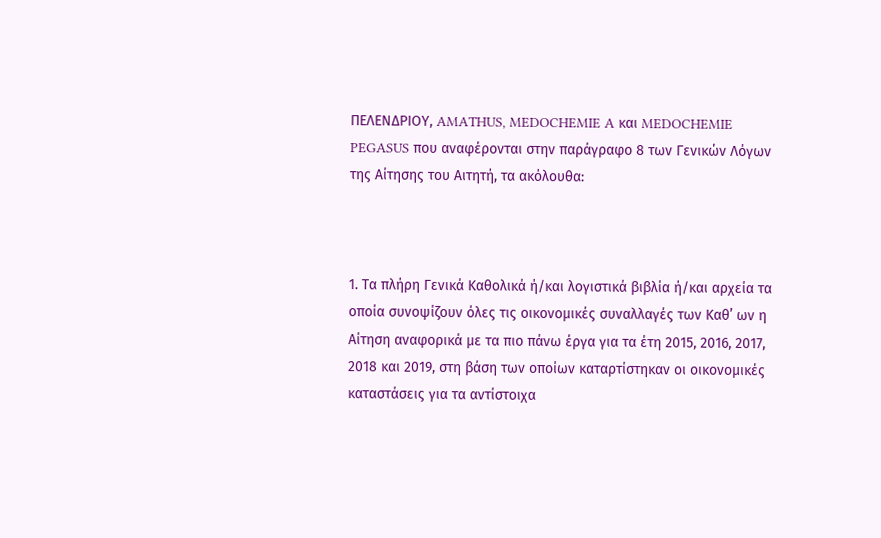ΠΕΛΕΝΔΡΙΟΥ, AMATHUS, MEDOCHEMIE A και MEDOCHEMIE PEGASUS που αναφέρονται στην παράγραφο 8 των Γενικών Λόγων της Αίτησης του Αιτητή, τα ακόλουθα:



1. Τα πλήρη Γενικά Καθολικά ή/και λογιστικά βιβλία ή/και αρχεία τα οποία συνοψίζουν όλες τις οικονομικές συναλλαγές των Καθ’ ων η Αίτηση αναφορικά με τα πιο πάνω έργα για τα έτη 2015, 2016, 2017, 2018 και 2019, στη βάση των οποίων καταρτίστηκαν οι οικονομικές καταστάσεις για τα αντίστοιχα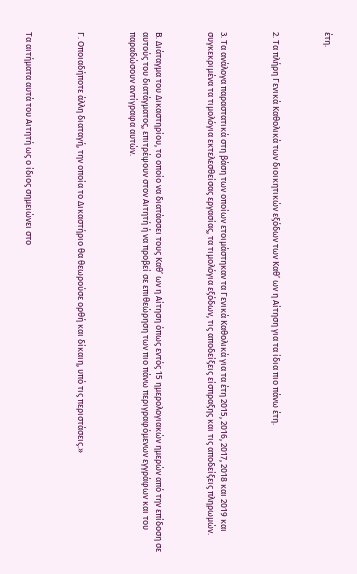έτη.



2. Τα πλήρη Γενικά Καθολικά των διοικητικών εξόδων των Καθ’ ων η Αίτηση για τα ίδια πιο πάνω έτη.



3. Τα ανάλογα παραστατικά στη βάση των οποίων ετοιμάστηκαν τα Γενικά Καθολικά για τα έτη 2015, 2016, 2017, 2018 και 2019 και συγκεκριμένα τα τιμολόγια εκτελεσθείσας εργασίας, τα τιμολόγια εξόδων, τις αποδείξεις είσπραξης και τις αποδείξεις πληρωμών.



Β. Διάταγμα του Δικαστηρίου, το οποίο να διατάσσει τους Καθ’ ων η Αίτηση όπως εντός 15 ημερολογιακών ημερών από την επίδοση σε αυτούς του διατάγματος, επιτρέψουν στον Αιτητή ή να προβεί σε επιθεώρηση των πιο πάνω περιγραφόμενων εγγράφων και του παραδώσουν αντίγραφα αυτών.



Γ. Οποιαδήποτε άλλη διαταγή, την οποία το Δικαστήριο θα θεωρούσε ορθή και δίκαιη, υπό τις περιστάσεις.»



Τα αιτήματα αυτά του Αιτητή ως ο ίδιος σημειώνει στο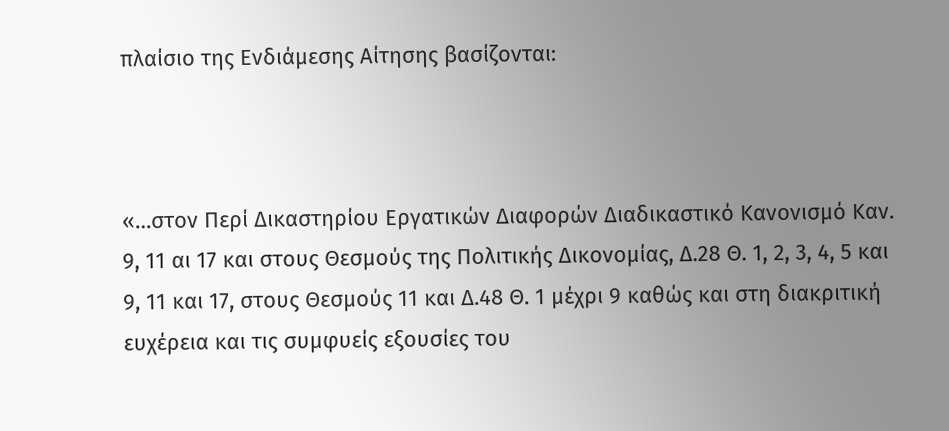πλαίσιο της Ενδιάμεσης Αίτησης βασίζονται:



«…στον Περί Δικαστηρίου Εργατικών Διαφορών Διαδικαστικό Κανονισμό Καν. 9, 11 αι 17 και στους Θεσμούς της Πολιτικής Δικονομίας, Δ.28 Θ. 1, 2, 3, 4, 5 και 9, 11 και 17, στους Θεσμούς 11 και Δ.48 Θ. 1 μέχρι 9 καθώς και στη διακριτική ευχέρεια και τις συμφυείς εξουσίες του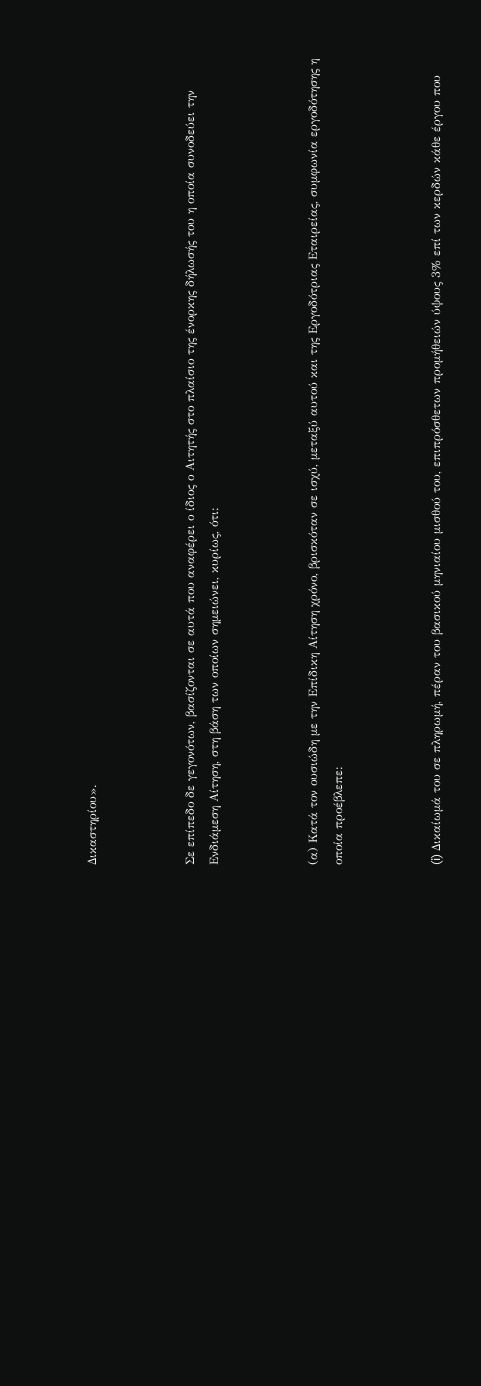Δικαστηρίου».



Σε επίπεδο δε γεγονότων, βασίζονται σε αυτά που αναφέρει ο ίδιος ο Αιτητής στο πλαίσιο της ένορκης δήλωσής του η οποία συνοδεύει την Ενδιάμεση Αίτηση, στη βάση των οποίων σημειώνει, κυρίως, ότι:



(α) Κατά τον ουσιώδη με την Επίδικη Αίτηση χρόνο, βρισκόταν σε ισχύ, μεταξύ αυτού και της Εργοδότριας Εταιρείας, συμφωνία εργοδότησης η οποία προέβλεπε:



(i) Δικαίωμά του σε πληρωμή, πέραν του βασικού μηνιαίου μισθού του, επιπρόσθετων προμήθειών ύψους 3% επί των κερδών κάθε έργου που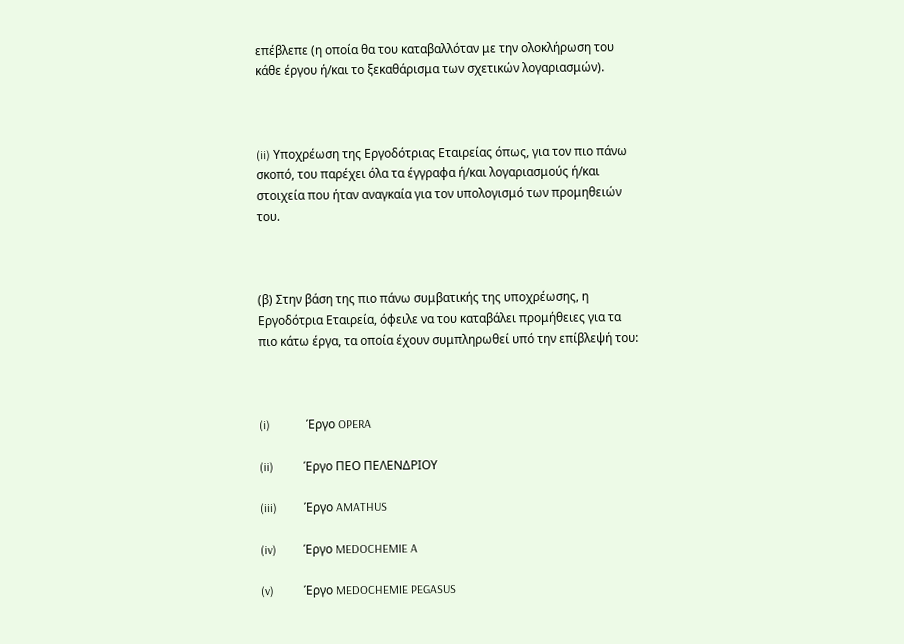επέβλεπε (η οποία θα του καταβαλλόταν με την ολοκλήρωση του κάθε έργου ή/και το ξεκαθάρισμα των σχετικών λογαριασμών).



(ii) Υποχρέωση της Εργοδότριας Εταιρείας όπως, για τον πιο πάνω σκοπό, του παρέχει όλα τα έγγραφα ή/και λογαριασμούς ή/και στοιχεία που ήταν αναγκαία για τον υπολογισμό των προμηθειών του.



(β) Στην βάση της πιο πάνω συμβατικής της υποχρέωσης, η Εργοδότρια Εταιρεία, όφειλε να του καταβάλει προμήθειες για τα πιο κάτω έργα, τα οποία έχουν συμπληρωθεί υπό την επίβλεψή του:



(i)            Έργο OPERA

(ii)          Έργο ΠΕΟ ΠΕΛΕΝΔΡΙΟΥ

(iii)         Έργο AMATHUS

(iv)         Έργο MEDOCHEMIE A

(v)          Έργο MEDOCHEMIE PEGASUS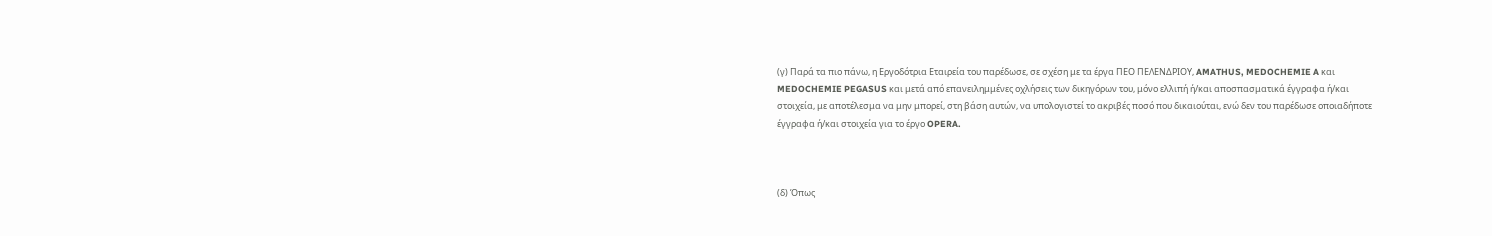(γ) Παρά τα πιο πάνω, η Εργοδότρια Εταιρεία του παρέδωσε, σε σχέση με τα έργα ΠΕΟ ΠΕΛΕΝΔΡΙΟΥ, AMATHUS, MEDOCHEMIE A και MEDOCHEMIE PEGASUS και μετά από επανειλημμένες οχλήσεις των δικηγόρων του, μόνο ελλιπή ή/και αποσπασματικά έγγραφα ή/και στοιχεία, με αποτέλεσμα να μην μπορεί, στη βάση αυτών, να υπολογιστεί το ακριβές ποσό που δικαιούται, ενώ δεν του παρέδωσε οποιαδήποτε έγγραφα ή/και στοιχεία για το έργο OPERA.



(δ) Όπως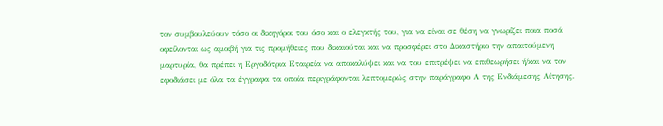τον συμβουλεύουν τόσο οι δικηγόροι του όσο και ο ελεγκτής του, για να είναι σε θέση να γνωρίζει ποια ποσά οφείλονται ως αμοιβή για τις προμήθειες που δικαιούται και να προσφέρει στο Δικαστήριο την απαιτούμενη μαρτυρία, θα πρέπει η Εργοδότρια Εταιρεία να αποκαλύψει και να του επιτρέψει να επιθεωρήσει ή/και να τον εφοδιάσει με όλα τα έγγραφα τα οποία περιγράφονται λεπτομερώς στην παράγραφο Α της Ενδιάμεσης Αίτησης.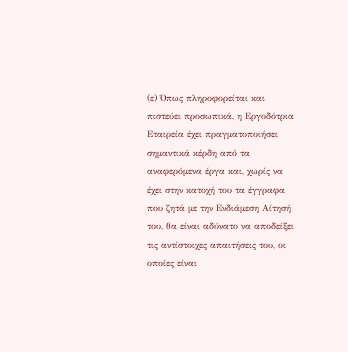(ε) Όπως πληροφορείται και πιστεύει προσωπικά, η Εργοδότρια Εταιρεία έχει πραγματοποιήσει σημαντικά κέρδη από τα αναφερόμενα έργα και, χωρίς να έχει στην κατοχή του τα έγγραφα που ζητά με την Ενδιάμεση Αίτησή του, θα είναι αδύνατο να αποδείξει τις αντίστοιχες απαιτήσεις του, οι οποίες είναι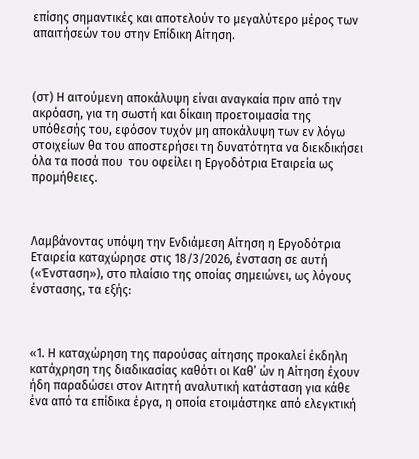επίσης σημαντικές και αποτελούν το μεγαλύτερο μέρος των απαιτήσεών του στην Επίδικη Αίτηση.



(στ) Η αιτούμενη αποκάλυψη είναι αναγκαία πριν από την ακρόαση, για τη σωστή και δίκαιη προετοιμασία της υπόθεσής του, εφόσον τυχόν μη αποκάλυψη των εν λόγω στοιχείων θα του αποστερήσει τη δυνατότητα να διεκδικήσει όλα τα ποσά που  του οφείλει η Εργοδότρια Εταιρεία ως προμήθειες.



Λαμβάνοντας υπόψη την Ενδιάμεση Αίτηση η Εργοδότρια Εταιρεία καταχώρησε στις 18/3/2026, ένσταση σε αυτή («Ένσταση»), στο πλαίσιο της οποίας σημειώνει, ως λόγους ένστασης, τα εξής:



«1. Η καταχώρηση της παρούσας αίτησης προκαλεί έκδηλη κατάχρηση της διαδικασίας καθότι οι Καθ’ ών η Αίτηση έχουν ήδη παραδώσει στον Αιτητή αναλυτική κατάσταση για κάθε ένα από τα επίδικα έργα, η οποία ετοιμάστηκε από ελεγκτική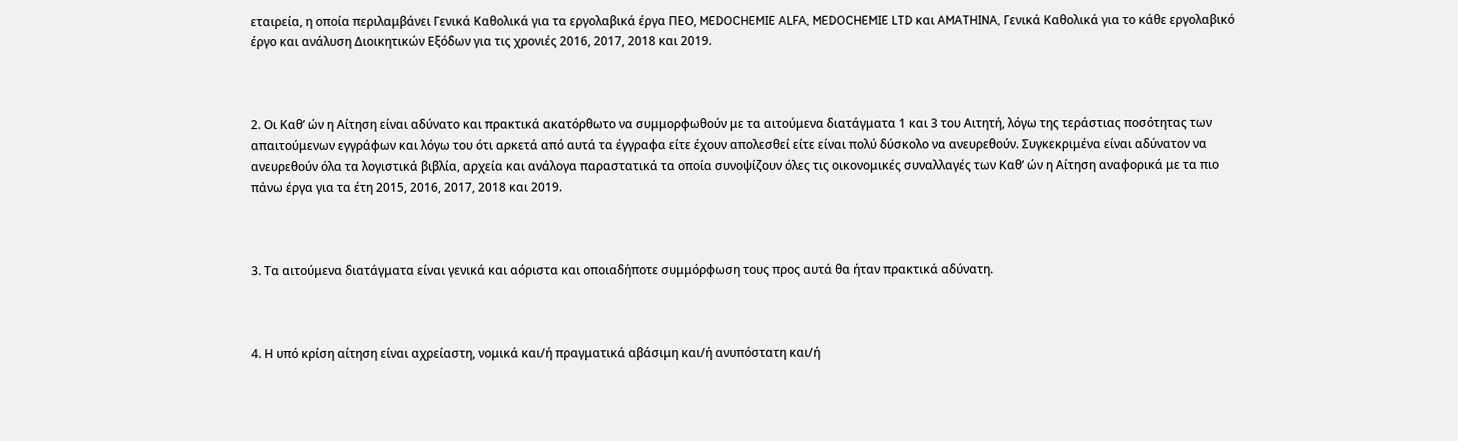εταιρεία, η οποία περιλαμβάνει Γενικά Καθολικά για τα εργολαβικά έργα ΠΕΟ, MEDOCHEMIE ALFA, MEDOCHEMIE LTD και AMATHINA, Γενικά Καθολικά για το κάθε εργολαβικό έργο και ανάλυση Διοικητικών Εξόδων για τις χρονιές 2016, 2017, 2018 και 2019.



2. Οι Καθ’ ών η Αίτηση είναι αδύνατο και πρακτικά ακατόρθωτο να συμμορφωθούν με τα αιτούμενα διατάγματα 1 και 3 του Αιτητή, λόγω της τεράστιας ποσότητας των απαιτούμενων εγγράφων και λόγω του ότι αρκετά από αυτά τα έγγραφα είτε έχουν απολεσθεί είτε είναι πολύ δύσκολο να ανευρεθούν. Συγκεκριμένα είναι αδύνατον να ανευρεθούν όλα τα λογιστικά βιβλία, αρχεία και ανάλογα παραστατικά τα οποία συνοψίζουν όλες τις οικονομικές συναλλαγές των Καθ’ ών η Αίτηση αναφορικά με τα πιο πάνω έργα για τα έτη 2015, 2016, 2017, 2018 και 2019.



3. Τα αιτούμενα διατάγματα είναι γενικά και αόριστα και οποιαδήποτε συμμόρφωση τους προς αυτά θα ήταν πρακτικά αδύνατη.



4. Η υπό κρίση αίτηση είναι αχρείαστη, νομικά και/ή πραγματικά αβάσιμη και/ή ανυπόστατη και/ή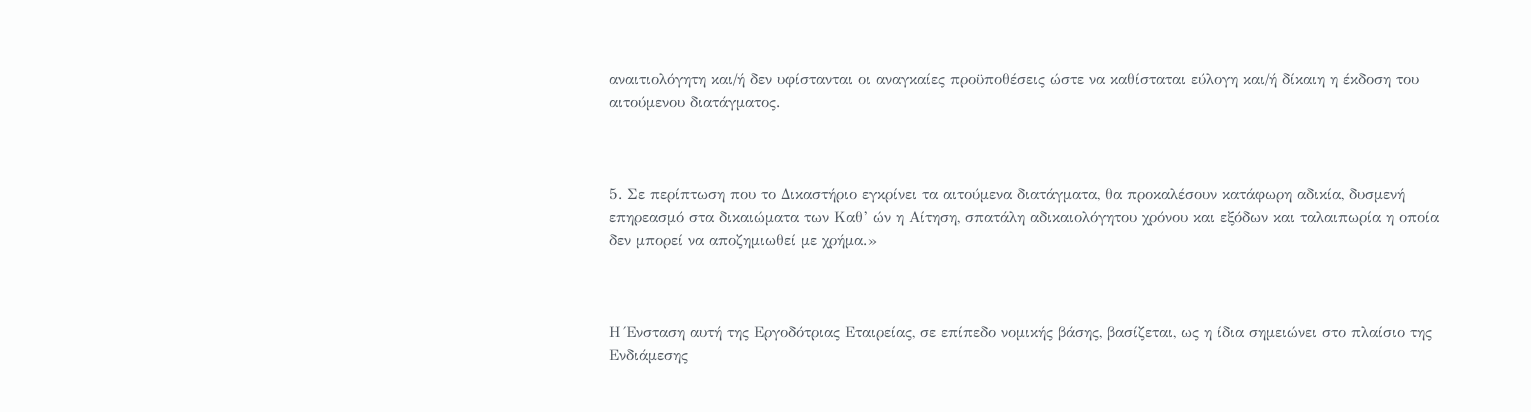αναιτιολόγητη και/ή δεν υφίστανται οι αναγκαίες προϋποθέσεις ώστε να καθίσταται εύλογη και/ή δίκαιη η έκδοση του αιτούμενου διατάγματος.



5. Σε περίπτωση που το Δικαστήριο εγκρίνει τα αιτούμενα διατάγματα, θα προκαλέσουν κατάφωρη αδικία, δυσμενή επηρεασμό στα δικαιώματα των Καθ’ ών η Αίτηση, σπατάλη αδικαιολόγητου χρόνου και εξόδων και ταλαιπωρία η οποία δεν μπορεί να αποζημιωθεί με χρήμα.»



Η Ένσταση αυτή της Εργοδότριας Εταιρείας, σε επίπεδο νομικής βάσης, βασίζεται, ως η ίδια σημειώνει στο πλαίσιο της Ενδιάμεσης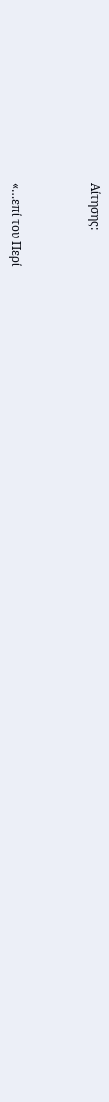Αίτησης:



«…επί του Περί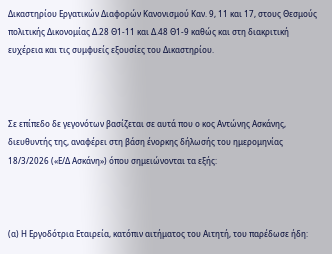Δικαστηρίου Εργατικών Διαφορών Κανονισμού Καν. 9, 11 και 17, στους Θεσμούς πολιτικής Δικονομίας Δ.28 Θ1-11 και Δ.48 Θ1-9 καθώς και στη διακριτική ευχέρεια και τις συμφυείς εξουσίες του Δικαστηρίου.



Σε επίπεδο δε γεγονότων βασίζεται σε αυτά που ο κος Αντώνης Ασκάνης, διευθυντής της, αναφέρει στη βάση ένορκης δήλωσής του ημερομηνίας 18/3/2026 («Ε/Δ Ασκάνη») όπου σημειώνονται τα εξής:



(α) Η Εργοδότρια Εταιρεία, κατόπιν αιτήματος του Αιτητή, του παρέδωσε ήδη: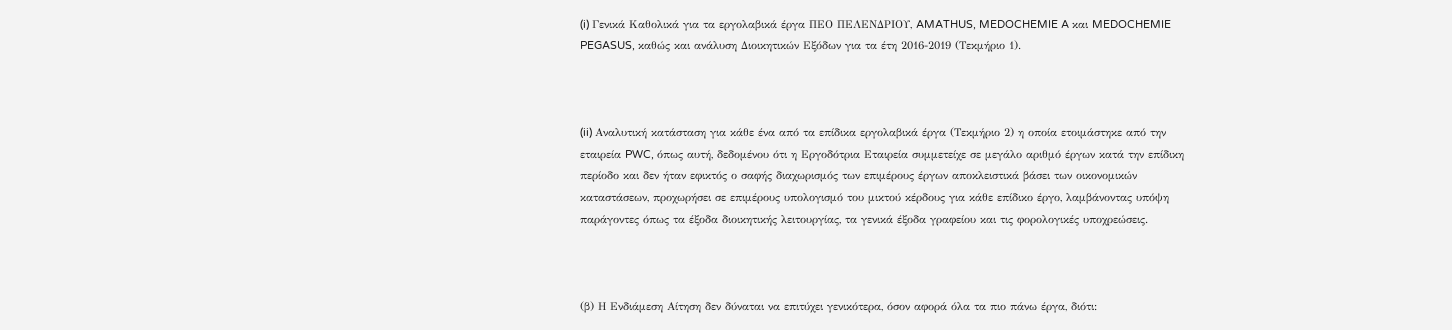(i) Γενικά Καθολικά για τα εργολαβικά έργα ΠΕΟ ΠΕΛΕΝΔΡΙΟΥ, AMATHUS, MEDOCHEMIE A και MEDOCHEMIE PEGASUS, καθώς και ανάλυση Διοικητικών Εξόδων για τα έτη 2016-2019 (Τεκμήριο 1).



(ii) Αναλυτική κατάσταση για κάθε ένα από τα επίδικα εργολαβικά έργα (Τεκμήριο 2) η οποία ετοιμάστηκε από την εταιρεία PWC, όπως αυτή, δεδομένου ότι η Εργοδότρια Εταιρεία συμμετείχε σε μεγάλο αριθμό έργων κατά την επίδικη περίοδο και δεν ήταν εφικτός ο σαφής διαχωρισμός των επιμέρους έργων αποκλειστικά βάσει των οικονομικών καταστάσεων, προχωρήσει σε επιμέρους υπολογισμό του μικτού κέρδους για κάθε επίδικο έργο, λαμβάνοντας υπόψη παράγοντες όπως τα έξοδα διοικητικής λειτουργίας, τα γενικά έξοδα γραφείου και τις φορολογικές υποχρεώσεις.



(β) Η Ενδιάμεση Αίτηση δεν δύναται να επιτύχει γενικότερα, όσον αφορά όλα τα πιο πάνω έργα, διότι: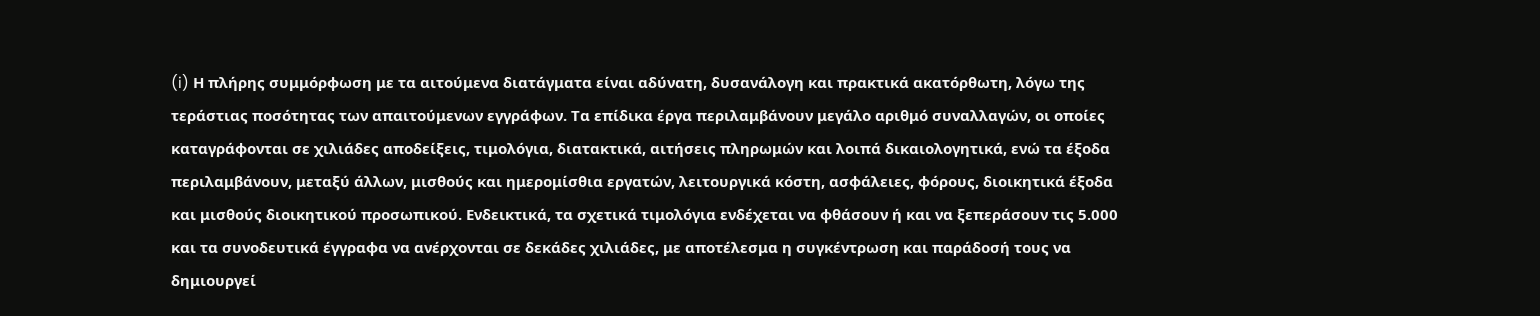(i) Η πλήρης συμμόρφωση με τα αιτούμενα διατάγματα είναι αδύνατη, δυσανάλογη και πρακτικά ακατόρθωτη, λόγω της τεράστιας ποσότητας των απαιτούμενων εγγράφων. Τα επίδικα έργα περιλαμβάνουν μεγάλο αριθμό συναλλαγών, οι οποίες καταγράφονται σε χιλιάδες αποδείξεις, τιμολόγια, διατακτικά, αιτήσεις πληρωμών και λοιπά δικαιολογητικά, ενώ τα έξοδα περιλαμβάνουν, μεταξύ άλλων, μισθούς και ημερομίσθια εργατών, λειτουργικά κόστη, ασφάλειες, φόρους, διοικητικά έξοδα και μισθούς διοικητικού προσωπικού. Ενδεικτικά, τα σχετικά τιμολόγια ενδέχεται να φθάσουν ή και να ξεπεράσουν τις 5.000 και τα συνοδευτικά έγγραφα να ανέρχονται σε δεκάδες χιλιάδες, με αποτέλεσμα η συγκέντρωση και παράδοσή τους να δημιουργεί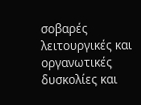σοβαρές λειτουργικές και οργανωτικές δυσκολίες και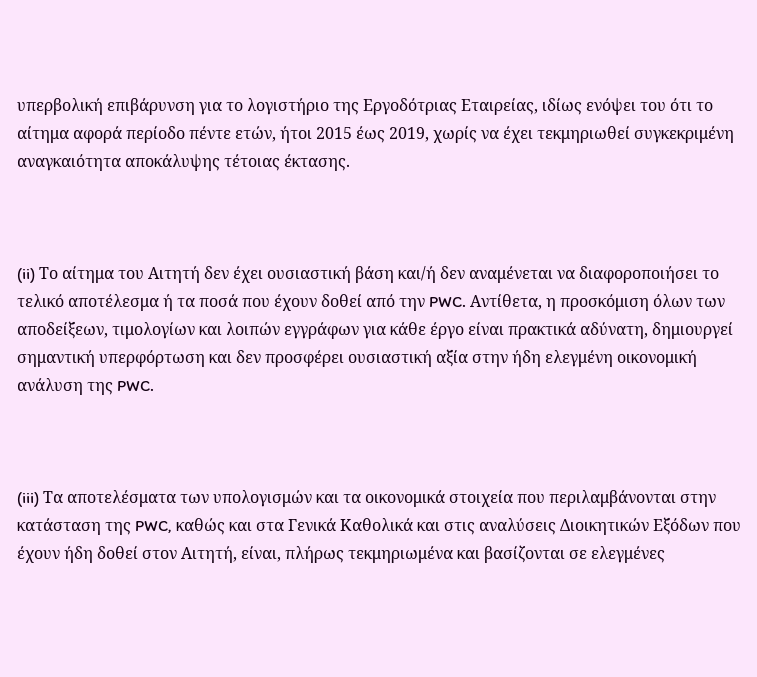υπερβολική επιβάρυνση για το λογιστήριο της Εργοδότριας Εταιρείας, ιδίως ενόψει του ότι το αίτημα αφορά περίοδο πέντε ετών, ήτοι 2015 έως 2019, χωρίς να έχει τεκμηριωθεί συγκεκριμένη αναγκαιότητα αποκάλυψης τέτοιας έκτασης.



(ii) Το αίτημα του Αιτητή δεν έχει ουσιαστική βάση και/ή δεν αναμένεται να διαφοροποιήσει το τελικό αποτέλεσμα ή τα ποσά που έχουν δοθεί από την PWC. Αντίθετα, η προσκόμιση όλων των αποδείξεων, τιμολογίων και λοιπών εγγράφων για κάθε έργο είναι πρακτικά αδύνατη, δημιουργεί σημαντική υπερφόρτωση και δεν προσφέρει ουσιαστική αξία στην ήδη ελεγμένη οικονομική ανάλυση της PWC.



(iii) Τα αποτελέσματα των υπολογισμών και τα οικονομικά στοιχεία που περιλαμβάνονται στην κατάσταση της PWC, καθώς και στα Γενικά Καθολικά και στις αναλύσεις Διοικητικών Εξόδων που έχουν ήδη δοθεί στον Αιτητή, είναι, πλήρως τεκμηριωμένα και βασίζονται σε ελεγμένες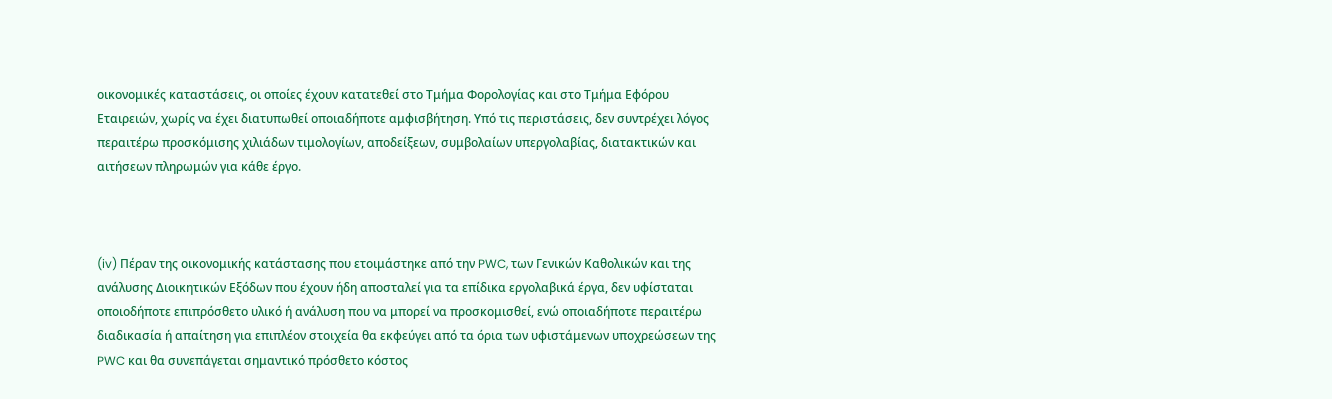οικονομικές καταστάσεις, οι οποίες έχουν κατατεθεί στο Τμήμα Φορολογίας και στο Τμήμα Εφόρου Εταιρειών, χωρίς να έχει διατυπωθεί οποιαδήποτε αμφισβήτηση. Υπό τις περιστάσεις, δεν συντρέχει λόγος περαιτέρω προσκόμισης χιλιάδων τιμολογίων, αποδείξεων, συμβολαίων υπεργολαβίας, διατακτικών και αιτήσεων πληρωμών για κάθε έργο.



(iv) Πέραν της οικονομικής κατάστασης που ετοιμάστηκε από την PWC, των Γενικών Καθολικών και της ανάλυσης Διοικητικών Εξόδων που έχουν ήδη αποσταλεί για τα επίδικα εργολαβικά έργα, δεν υφίσταται οποιοδήποτε επιπρόσθετο υλικό ή ανάλυση που να μπορεί να προσκομισθεί, ενώ οποιαδήποτε περαιτέρω διαδικασία ή απαίτηση για επιπλέον στοιχεία θα εκφεύγει από τα όρια των υφιστάμενων υποχρεώσεων της PWC και θα συνεπάγεται σημαντικό πρόσθετο κόστος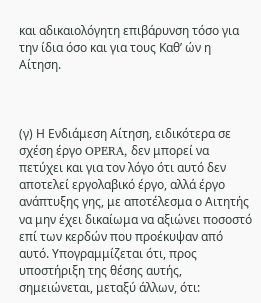και αδικαιολόγητη επιβάρυνση τόσο για την ίδια όσο και για τους Καθ’ ών η Αίτηση.



(γ) Η Ενδιάμεση Αίτηση, ειδικότερα σε σχέση έργο OPERA, δεν μπορεί να πετύχει και για τον λόγο ότι αυτό δεν αποτελεί εργολαβικό έργο, αλλά έργο ανάπτυξης γης, με αποτέλεσμα ο Αιτητής να μην έχει δικαίωμα να αξιώνει ποσοστό επί των κερδών που προέκυψαν από αυτό. Υπογραμμίζεται ότι, προς υποστήριξη της θέσης αυτής, σημειώνεται, μεταξύ άλλων, ότι: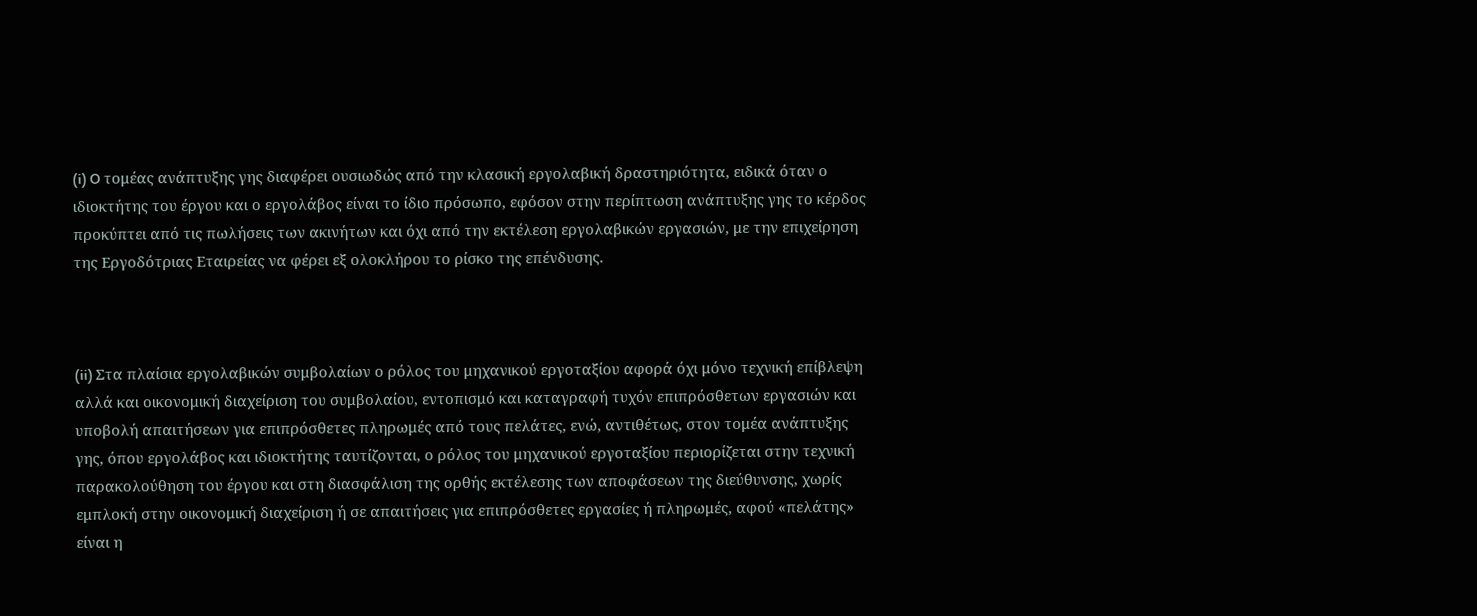(i) O τομέας ανάπτυξης γης διαφέρει ουσιωδώς από την κλασική εργολαβική δραστηριότητα, ειδικά όταν ο ιδιοκτήτης του έργου και ο εργολάβος είναι το ίδιο πρόσωπο, εφόσον στην περίπτωση ανάπτυξης γης το κέρδος προκύπτει από τις πωλήσεις των ακινήτων και όχι από την εκτέλεση εργολαβικών εργασιών, με την επιχείρηση της Εργοδότριας Εταιρείας να φέρει εξ ολοκλήρου το ρίσκο της επένδυσης.



(ii) Στα πλαίσια εργολαβικών συμβολαίων ο ρόλος του μηχανικού εργοταξίου αφορά όχι μόνο τεχνική επίβλεψη αλλά και οικονομική διαχείριση του συμβολαίου, εντοπισμό και καταγραφή τυχόν επιπρόσθετων εργασιών και υποβολή απαιτήσεων για επιπρόσθετες πληρωμές από τους πελάτες, ενώ, αντιθέτως, στον τομέα ανάπτυξης γης, όπου εργολάβος και ιδιοκτήτης ταυτίζονται, ο ρόλος του μηχανικού εργοταξίου περιορίζεται στην τεχνική παρακολούθηση του έργου και στη διασφάλιση της ορθής εκτέλεσης των αποφάσεων της διεύθυνσης, χωρίς εμπλοκή στην οικονομική διαχείριση ή σε απαιτήσεις για επιπρόσθετες εργασίες ή πληρωμές, αφού «πελάτης» είναι η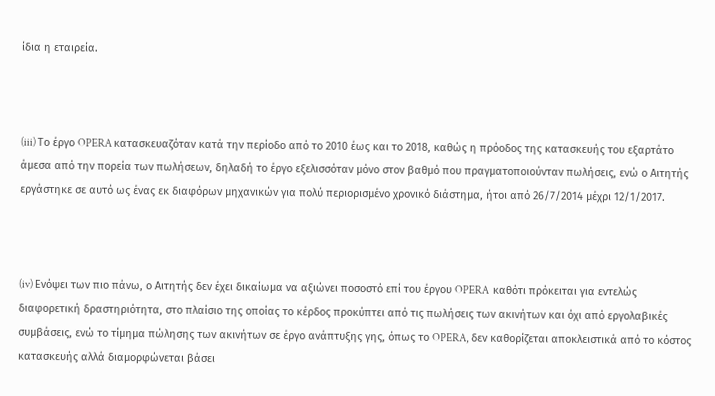ίδια η εταιρεία.



(iii) Το έργο OPERA κατασκευαζόταν κατά την περίοδο από το 2010 έως και το 2018, καθώς η πρόοδος της κατασκευής του εξαρτάτο άμεσα από την πορεία των πωλήσεων, δηλαδή το έργο εξελισσόταν μόνο στον βαθμό που πραγματοποιούνταν πωλήσεις, ενώ ο Αιτητής εργάστηκε σε αυτό ως ένας εκ διαφόρων μηχανικών για πολύ περιορισμένο χρονικό διάστημα, ήτοι από 26/7/2014 μέχρι 12/1/2017.



(iv) Ενόψει των πιο πάνω, ο Αιτητής δεν έχει δικαίωμα να αξιώνει ποσοστό επί του έργου OPERA  καθότι πρόκειται για εντελώς διαφορετική δραστηριότητα, στο πλαίσιο της οποίας το κέρδος προκύπτει από τις πωλήσεις των ακινήτων και όχι από εργολαβικές συμβάσεις, ενώ το τίμημα πώλησης των ακινήτων σε έργο ανάπτυξης γης, όπως το OPERA, δεν καθορίζεται αποκλειστικά από το κόστος κατασκευής αλλά διαμορφώνεται βάσει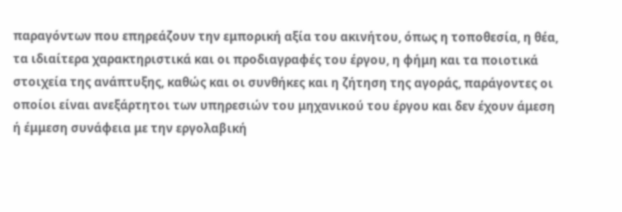παραγόντων που επηρεάζουν την εμπορική αξία του ακινήτου, όπως η τοποθεσία, η θέα, τα ιδιαίτερα χαρακτηριστικά και οι προδιαγραφές του έργου, η φήμη και τα ποιοτικά στοιχεία της ανάπτυξης, καθώς και οι συνθήκες και η ζήτηση της αγοράς, παράγοντες οι οποίοι είναι ανεξάρτητοι των υπηρεσιών του μηχανικού του έργου και δεν έχουν άμεση ή έμμεση συνάφεια με την εργολαβική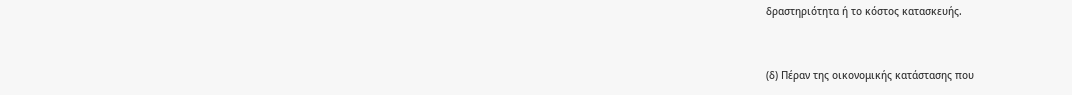δραστηριότητα ή το κόστος κατασκευής.



(δ) Πέραν της οικονομικής κατάστασης που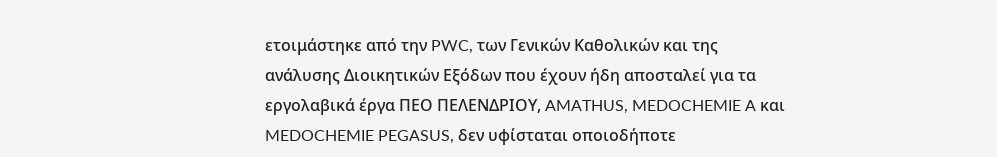ετοιμάστηκε από την PWC, των Γενικών Καθολικών και της ανάλυσης Διοικητικών Εξόδων που έχουν ήδη αποσταλεί για τα εργολαβικά έργα ΠΕΟ ΠΕΛΕΝΔΡΙΟΥ, AMATHUS, MEDOCHEMIE A και MEDOCHEMIE PEGASUS, δεν υφίσταται οποιοδήποτε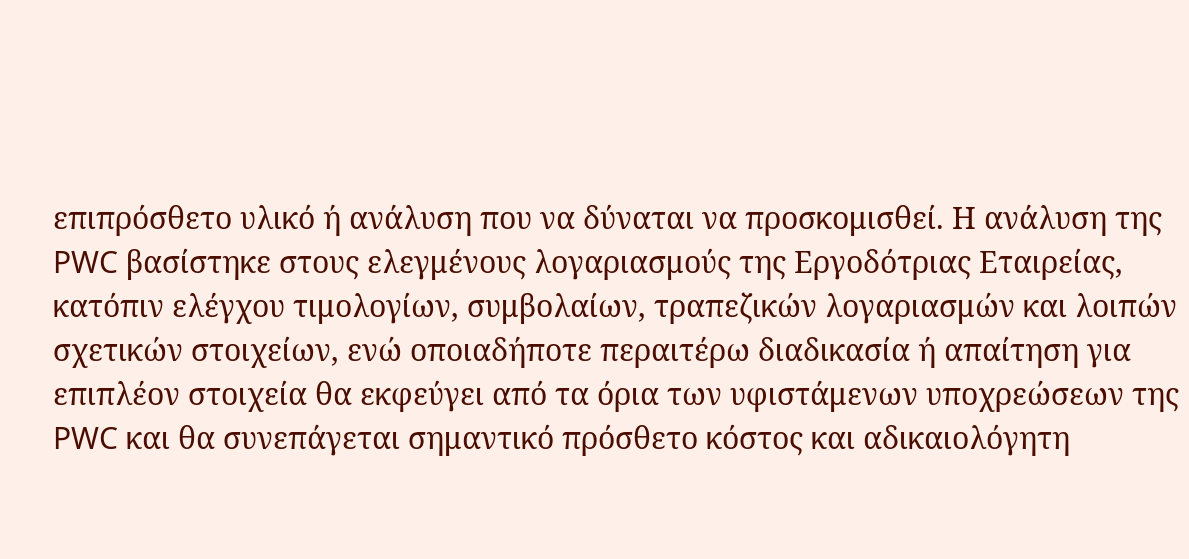επιπρόσθετο υλικό ή ανάλυση που να δύναται να προσκομισθεί. Η ανάλυση της PWC βασίστηκε στους ελεγμένους λογαριασμούς της Εργοδότριας Εταιρείας, κατόπιν ελέγχου τιμολογίων, συμβολαίων, τραπεζικών λογαριασμών και λοιπών σχετικών στοιχείων, ενώ οποιαδήποτε περαιτέρω διαδικασία ή απαίτηση για επιπλέον στοιχεία θα εκφεύγει από τα όρια των υφιστάμενων υποχρεώσεων της PWC και θα συνεπάγεται σημαντικό πρόσθετο κόστος και αδικαιολόγητη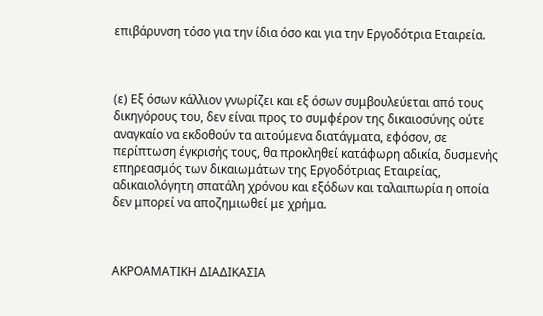επιβάρυνση τόσο για την ίδια όσο και για την Εργοδότρια Εταιρεία.



(ε) Εξ όσων κάλλιον γνωρίζει και εξ όσων συμβουλεύεται από τους δικηγόρους του, δεν είναι προς το συμφέρον της δικαιοσύνης ούτε αναγκαίο να εκδοθούν τα αιτούμενα διατάγματα, εφόσον, σε περίπτωση έγκρισής τους, θα προκληθεί κατάφωρη αδικία, δυσμενής επηρεασμός των δικαιωμάτων της Εργοδότριας Εταιρείας, αδικαιολόγητη σπατάλη χρόνου και εξόδων και ταλαιπωρία η οποία δεν μπορεί να αποζημιωθεί με χρήμα.



ΑΚΡΟΑΜΑΤΙΚΗ ΔΙΑΔΙΚΑΣΙΑ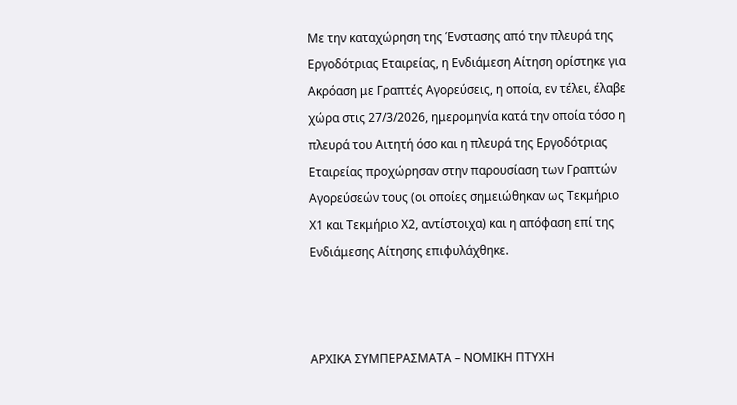Με την καταχώρηση της Ένστασης από την πλευρά της Εργοδότριας Εταιρείας, η Ενδιάμεση Αίτηση ορίστηκε για Ακρόαση με Γραπτές Αγορεύσεις, η οποία, εν τέλει, έλαβε χώρα στις 27/3/2026, ημερομηνία κατά την οποία τόσο η πλευρά του Αιτητή όσο και η πλευρά της Εργοδότριας Εταιρείας προχώρησαν στην παρουσίαση των Γραπτών Αγορεύσεών τους (οι οποίες σημειώθηκαν ως Τεκμήριο Χ1 και Τεκμήριο Χ2, αντίστοιχα) και η απόφαση επί της Ενδιάμεσης Αίτησης επιφυλάχθηκε.



ΑΡΧΙΚΑ ΣΥΜΠΕΡΑΣΜΑΤΑ – ΝΟΜΙΚΗ ΠΤΥΧΗ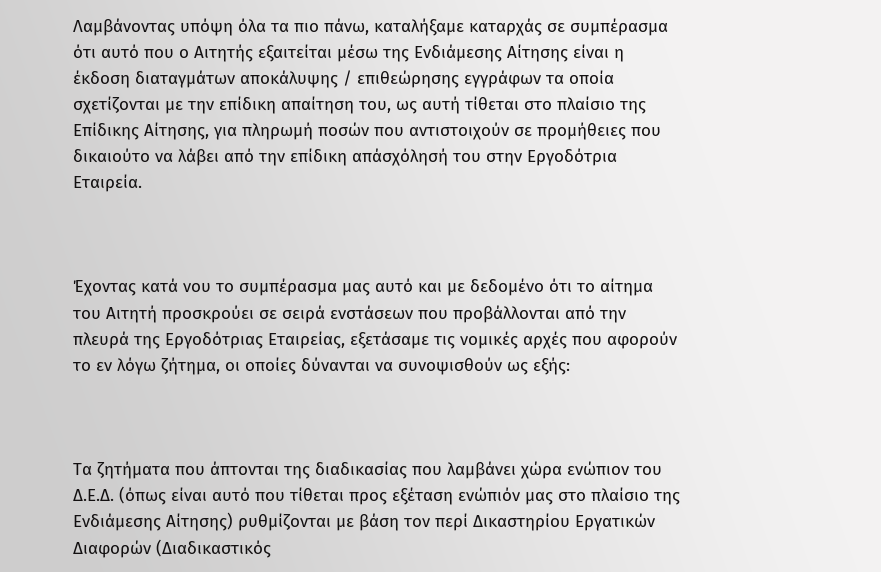Λαμβάνοντας υπόψη όλα τα πιο πάνω, καταλήξαμε καταρχάς σε συμπέρασμα ότι αυτό που ο Αιτητής εξαιτείται μέσω της Ενδιάμεσης Αίτησης είναι η έκδοση διαταγμάτων αποκάλυψης / επιθεώρησης εγγράφων τα οποία σχετίζονται με την επίδικη απαίτηση του, ως αυτή τίθεται στο πλαίσιο της Επίδικης Αίτησης, για πληρωμή ποσών που αντιστοιχούν σε προμήθειες που δικαιούτο να λάβει από την επίδικη απάσχόλησή του στην Εργοδότρια Εταιρεία.



Έχοντας κατά νου το συμπέρασμα μας αυτό και με δεδομένο ότι το αίτημα του Αιτητή προσκρούει σε σειρά ενστάσεων που προβάλλονται από την πλευρά της Εργοδότριας Εταιρείας, εξετάσαμε τις νομικές αρχές που αφορούν το εν λόγω ζήτημα, οι οποίες δύνανται να συνοψισθούν ως εξής:



Τα ζητήματα που άπτονται της διαδικασίας που λαμβάνει χώρα ενώπιον του Δ.Ε.Δ. (όπως είναι αυτό που τίθεται προς εξέταση ενώπιόν μας στο πλαίσιο της Ενδιάμεσης Αίτησης) ρυθμίζονται με βάση τον περί Δικαστηρίου Εργατικών Διαφορών (Διαδικαστικός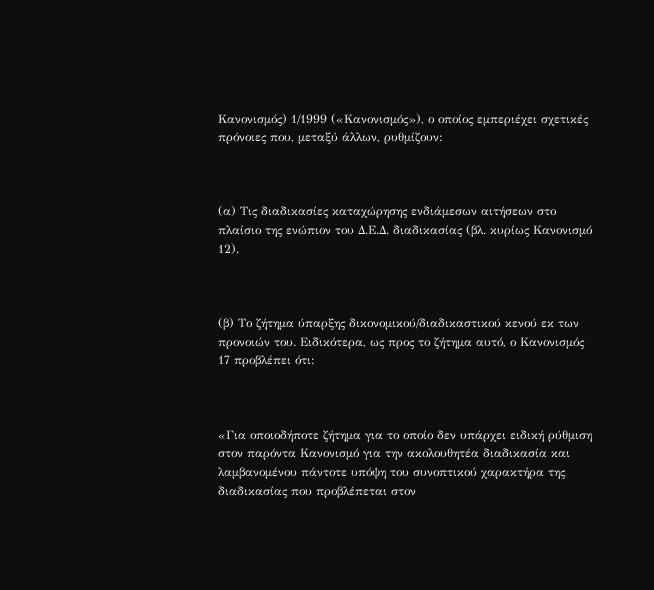Κανονισμός) 1/1999 («Κανονισμός»), ο οποίος εμπεριέχει σχετικές πρόνοιες που, μεταξύ άλλων, ρυθμίζουν:



(α) Τις διαδικασίες καταχώρησης ενδιάμεσων αιτήσεων στο πλαίσιο της ενώπιον του Δ.Ε.Δ. διαδικασίας (βλ. κυρίως Κανονισμό 12).



(β) Το ζήτημα ύπαρξης δικονομικού/διαδικαστικού κενού εκ των προνοιών του. Ειδικότερα, ως προς το ζήτημα αυτό, ο Κανονισμός 17 προβλέπει ότι:



«Για οποιοδήποτε ζήτημα για το οποίο δεν υπάρχει ειδική ρύθμιση στον παρόντα Κανονισμό για την ακολουθητέα διαδικασία και λαμβανομένου πάντοτε υπόψη του συνοπτικού χαρακτήρα της διαδικασίας που προβλέπεται στον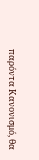παρόντα Κανονισμό, θα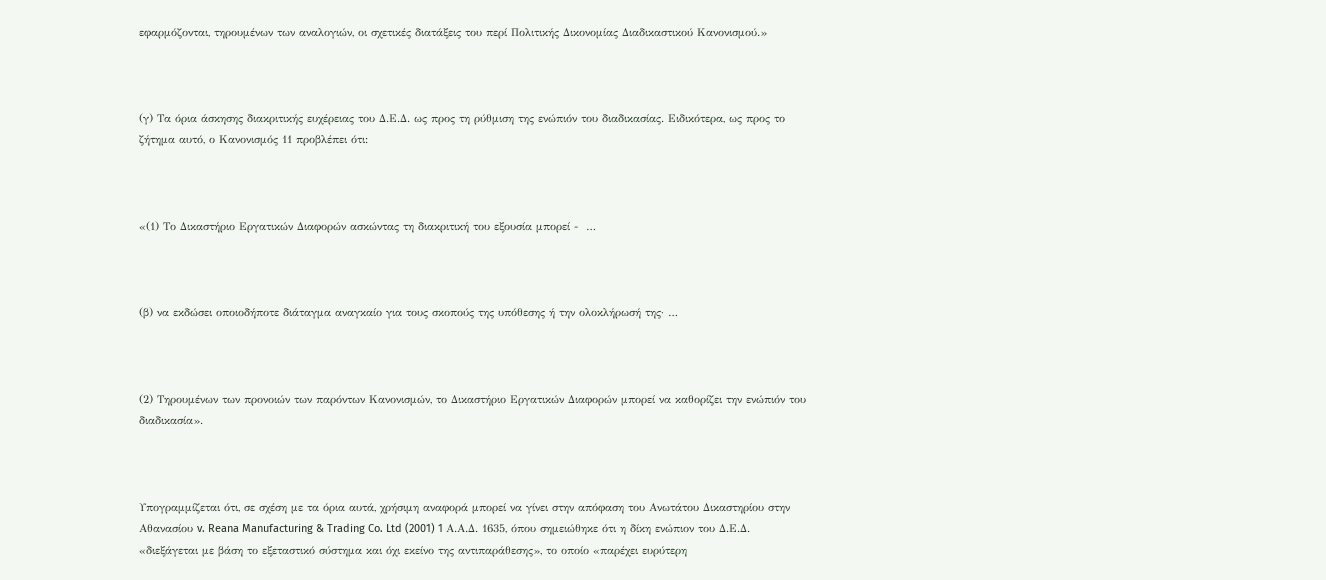εφαρμόζονται, τηρουμένων των αναλογιών, οι σχετικές διατάξεις του περί Πολιτικής Δικονομίας Διαδικαστικού Κανονισμού.»



(γ) Τα όρια άσκησης διακριτικής ευχέρειας του Δ.Ε.Δ. ως προς τη ρύθμιση της ενώπιόν του διαδικασίας. Ειδικότερα, ως προς το ζήτημα αυτό, ο Κανονισμός 11 προβλέπει ότι:



«(1) Το Δικαστήριο Εργατικών Διαφορών ασκώντας τη διακριτική του εξουσία μπορεί -  …



(β) να εκδώσει οποιοδήποτε διάταγμα αναγκαίο για τους σκοπούς της υπόθεσης ή την ολοκλήρωσή της· …



(2) Τηρουμένων των προνοιών των παρόντων Κανονισμών, το Δικαστήριο Εργατικών Διαφορών μπορεί να καθορίζει την ενώπιόν του διαδικασία».



Υπογραμμίζεται ότι, σε σχέση με τα όρια αυτά, χρήσιμη αναφορά μπορεί να γίνει στην απόφαση του Ανωτάτου Δικαστηρίου στην Αθανασίου v. Reana Manufacturing & Trading Co. Ltd (2001) 1 Α.Α.Δ. 1635, όπου σημειώθηκε ότι η δίκη ενώπιον του Δ.Ε.Δ. «διεξάγεται με βάση το εξεταστικό σύστημα και όχι εκείνο της αντιπαράθεσης», το οποίο «παρέχει ευρύτερη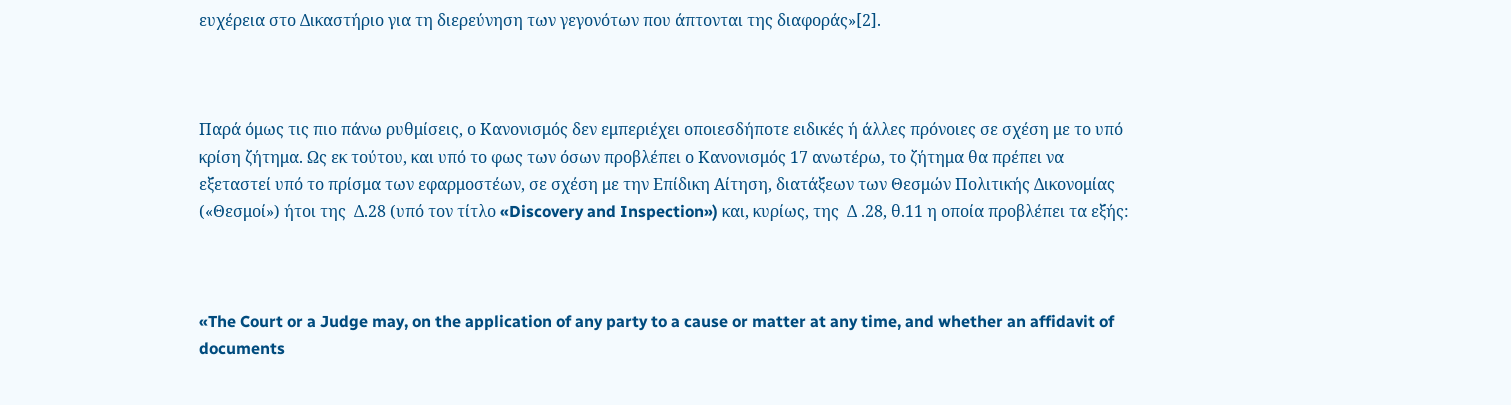ευχέρεια στο Δικαστήριο για τη διερεύνηση των γεγονότων που άπτονται της διαφοράς»[2].



Παρά όμως τις πιο πάνω ρυθμίσεις, ο Κανονισμός δεν εμπεριέχει οποιεσδήποτε ειδικές ή άλλες πρόνοιες σε σχέση με το υπό κρίση ζήτημα. Ως εκ τούτου, και υπό το φως των όσων προβλέπει ο Κανονισμός 17 ανωτέρω, το ζήτημα θα πρέπει να εξεταστεί υπό το πρίσμα των εφαρμοστέων, σε σχέση με την Επίδικη Αίτηση, διατάξεων των Θεσμών Πολιτικής Δικονομίας («Θεσμοί») ήτοι της  Δ.28 (υπό τον τίτλο «Discovery and Inspection») και, κυρίως, της  Δ .28, θ.11 η οποία προβλέπει τα εξής:



«The Court or a Judge may, on the application of any party to a cause or matter at any time, and whether an affidavit of documents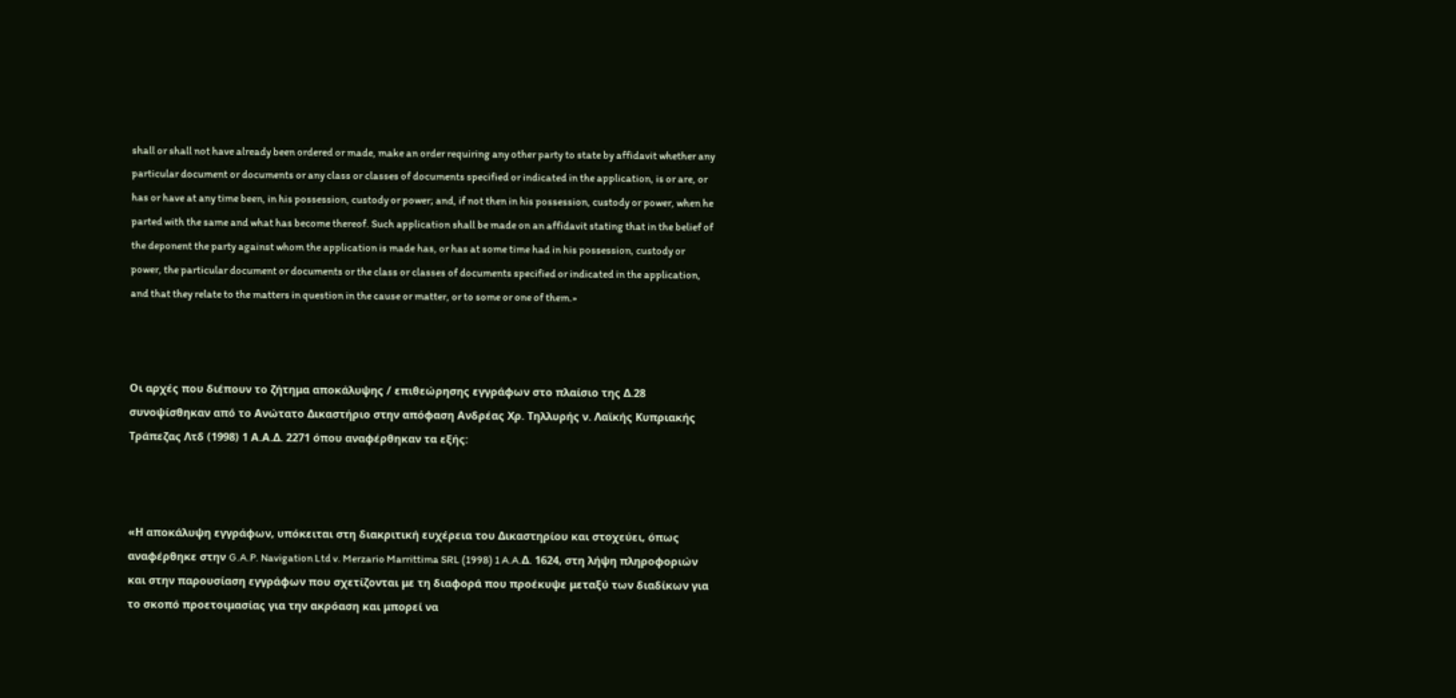shall or shall not have already been ordered or made, make an order requiring any other party to state by affidavit whether any particular document or documents or any class or classes of documents specified or indicated in the application, is or are, or has or have at any time been, in his possession, custody or power; and, if not then in his possession, custody or power, when he parted with the same and what has become thereof. Such application shall be made on an affidavit stating that in the belief of the deponent the party against whom the application is made has, or has at some time had in his possession, custody or power, the particular document or documents or the class or classes of documents specified or indicated in the application, and that they relate to the matters in question in the cause or matter, or to some or one of them.»



Οι αρχές που διέπουν το ζήτημα αποκάλυψης / επιθεώρησης εγγράφων στο πλαίσιο της Δ.28 συνοψίσθηκαν από το Ανώτατο Δικαστήριο στην απόφαση Ανδρέας Χρ. Τηλλυρής ν. Λαϊκής Κυπριακής Τράπεζας Λτδ (1998) 1 Α.Α.Δ. 2271 όπου αναφέρθηκαν τα εξής:



«Η αποκάλυψη εγγράφων, υπόκειται στη διακριτική ευχέρεια του Δικαστηρίου και στοχεύει, όπως αναφέρθηκε στην G.A.P. Navigation Ltd v. Merzario Marrittima SRL (1998) 1 A.A.Δ. 1624, στη λήψη πληροφοριών και στην παρουσίαση εγγράφων που σχετίζονται με τη διαφορά που προέκυψε μεταξύ των διαδίκων για το σκοπό προετοιμασίας για την ακρόαση και μπορεί να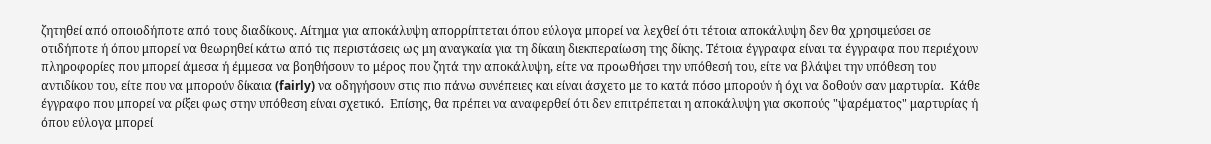ζητηθεί από οποιοδήποτε από τους διαδίκους. Αίτημα για αποκάλυψη απορρίπτεται όπου εύλογα μπορεί να λεχθεί ότι τέτοια αποκάλυψη δεν θα χρησιμεύσει σε οτιδήποτε ή όπου μπορεί να θεωρηθεί κάτω από τις περιστάσεις ως μη αναγκαία για τη δίκαιη διεκπεραίωση της δίκης. Τέτοια έγγραφα είναι τα έγγραφα που περιέχουν πληροφορίες που μπορεί άμεσα ή έμμεσα να βοηθήσουν το μέρος που ζητά την αποκάλυψη, είτε να προωθήσει την υπόθεσή του, είτε να βλάψει την υπόθεση του αντιδίκου του, είτε που να μπορούν δίκαια (fairly) να οδηγήσουν στις πιο πάνω συνέπειες και είναι άσχετο με το κατά πόσο μπορούν ή όχι να δοθούν σαν μαρτυρία.  Κάθε έγγραφο που μπορεί να ρίξει φως στην υπόθεση είναι σχετικό.  Επίσης, θα πρέπει να αναφερθεί ότι δεν επιτρέπεται η αποκάλυψη για σκοπούς "ψαρέματος" μαρτυρίας ή όπου εύλογα μπορεί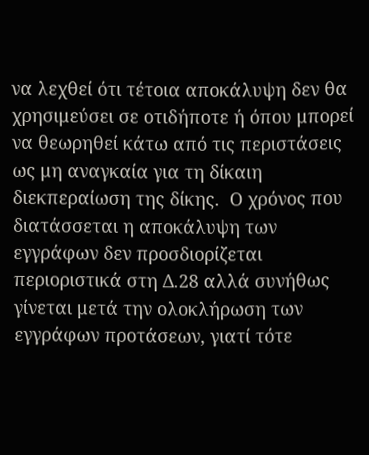να λεχθεί ότι τέτοια αποκάλυψη δεν θα χρησιμεύσει σε οτιδήποτε ή όπου μπορεί να θεωρηθεί κάτω από τις περιστάσεις ως μη αναγκαία για τη δίκαιη διεκπεραίωση της δίκης.  Ο χρόνος που διατάσσεται η αποκάλυψη των εγγράφων δεν προσδιορίζεται περιοριστικά στη Δ.28 αλλά συνήθως γίνεται μετά την ολοκλήρωση των εγγράφων προτάσεων, γιατί τότε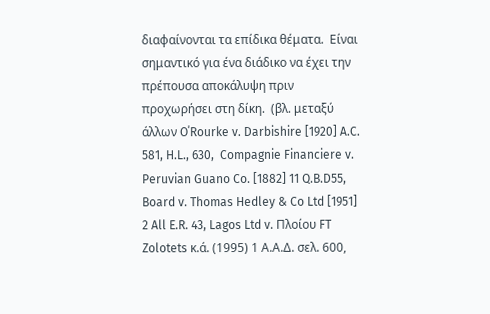διαφαίνονται τα επίδικα θέματα.  Είναι σημαντικό για ένα διάδικο να έχει την πρέπουσα αποκάλυψη πριν προχωρήσει στη δίκη.  (βλ. μεταξύ άλλων O΄Rourke v. Darbishire [1920] A.C. 581, H.L., 630,  Compagnie Financiere v. Peruvian Guano Co. [1882] 11 Q.B.D55, Board v. Thomas Hedley & Co Ltd [1951] 2 All E.R. 43, Lagos Ltd v. Πλοίου FT Zolotets κ.ά. (1995) 1 Α.Α.Δ. σελ. 600,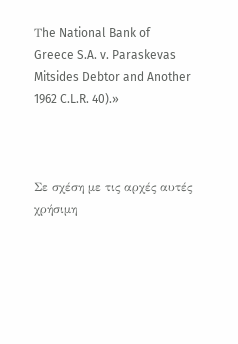Τhe National Bank of Greece S.A. v. Paraskevas Mitsides Debtor and Another 1962 C.L.R. 40).»



Σε σχέση με τις αρχές αυτές χρήσιμη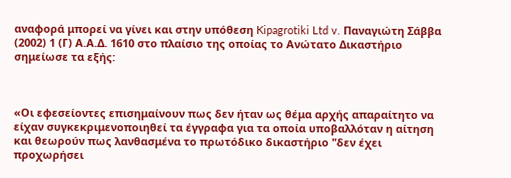αναφορά μπορεί να γίνει και στην υπόθεση Kipagrotiki Ltd v. Παναγιώτη Σάββα (2002) 1 (Γ) Α.Α.Δ. 1610 στο πλαίσιο της οποίας το Ανώτατο Δικαστήριο σημείωσε τα εξής:



«Οι εφεσείοντες επισημαίνουν πως δεν ήταν ως θέμα αρχής απαραίτητο να είχαν συγκεκριμενοποιηθεί τα έγγραφα για τα οποία υποβαλλόταν η αίτηση και θεωρούν πως λανθασμένα το πρωτόδικο δικαστήριο "δεν έχει προχωρήσει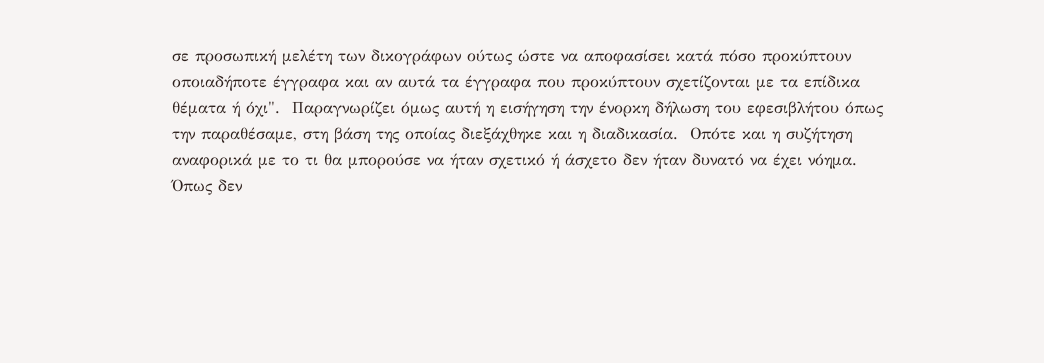σε προσωπική μελέτη των δικογράφων ούτως ώστε να αποφασίσει κατά πόσο προκύπτουν οποιαδήποτε έγγραφα και αν αυτά τα έγγραφα που προκύπτουν σχετίζονται με τα επίδικα θέματα ή όχι".  Παραγνωρίζει όμως αυτή η εισήγηση την ένορκη δήλωση του εφεσιβλήτου όπως την παραθέσαμε, στη βάση της οποίας διεξάχθηκε και η διαδικασία.  Οπότε και η συζήτηση αναφορικά με το τι θα μπορούσε να ήταν σχετικό ή άσχετο δεν ήταν δυνατό να έχει νόημα.  Όπως δεν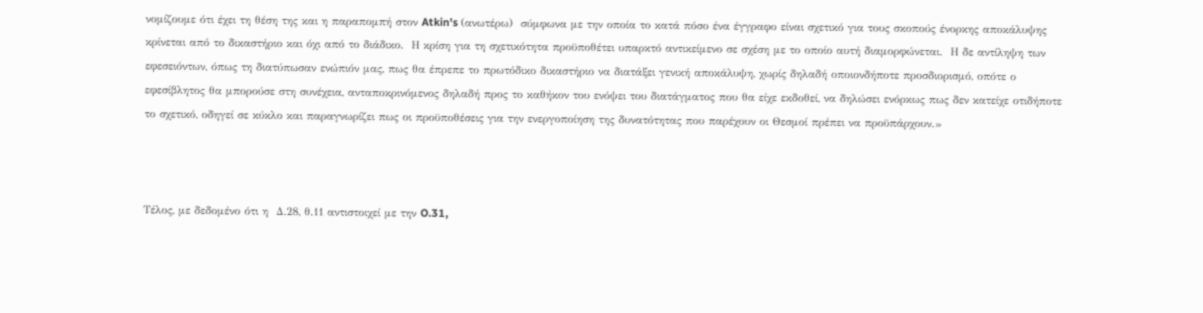νομίζουμε ότι έχει τη θέση της και η παραπομπή στον Atkin's (ανωτέρω)  σύμφωνα με την οποία το κατά πόσο ένα έγγραφο είναι σχετικό για τους σκοπούς ένορκης αποκάλυψης κρίνεται από το δικαστήριο και όχι από το διάδικο.  Η κρίση για τη σχετικότητα προϋποθέτει υπαρκτό αντικείμενο σε σχέση με το οποίο αυτή διαμορφώνεται.  Η δε αντίληψη των εφεσειόντων, όπως τη διατύπωσαν ενώπιόν μας, πως θα έπρεπε το πρωτόδικο δικαστήριο να διατάξει γενική αποκάλυψη, χωρίς δηλαδή οποιονδήποτε προσδιορισμό, οπότε ο εφεσίβλητος θα μπορούσε στη συνέχεια, ανταποκρινόμενος δηλαδή προς το καθήκον του ενόψει του διατάγματος που θα είχε εκδοθεί, να δηλώσει ενόρκως πως δεν κατείχε οτιδήποτε το σχετικό, οδηγεί σε κύκλο και παραγνωρίζει πως οι προϋποθέσεις για την ενεργοποίηση της δυνατότητας που παρέχουν οι Θεσμοί πρέπει να προϋπάρχουν.»



Τέλος, με δεδομένο ότι η  Δ.28, θ.11 αντιστοιχεί με την O.31,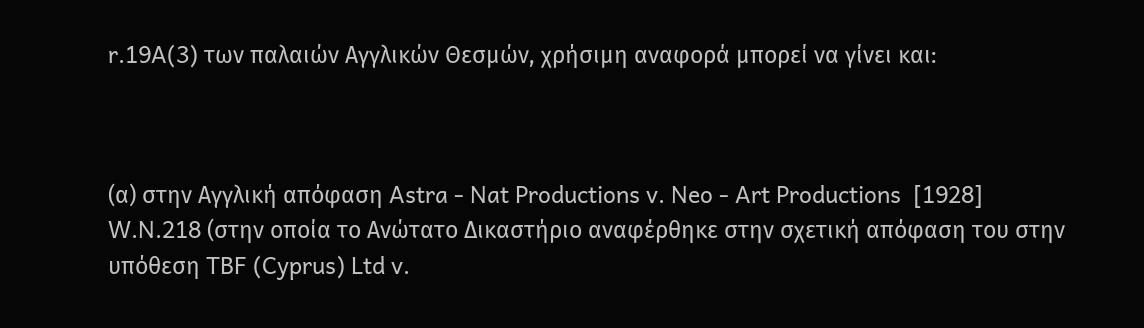r.19A(3) των παλαιών Αγγλικών Θεσμών, χρήσιμη αναφορά μπορεί να γίνει και:



(α) στην Αγγλική απόφαση Astra - Nat Productions v. Neo - Art Productions  [1928] W.N.218 (στην οποία το Ανώτατο Δικαστήριο αναφέρθηκε στην σχετική απόφαση του στην υπόθεση TBF (Cyprus) Ltd v.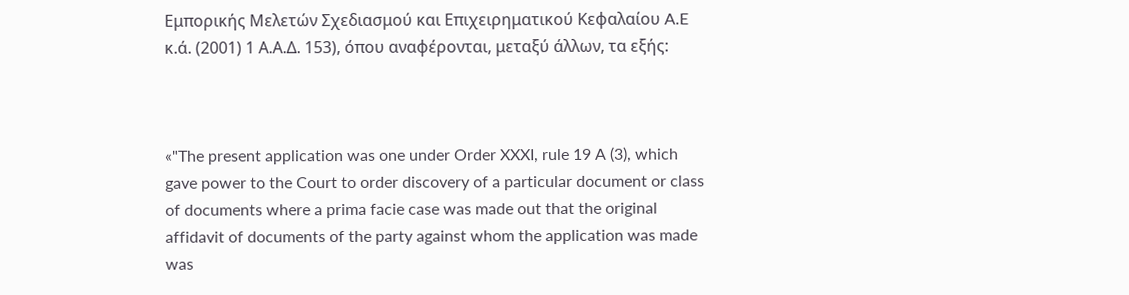Εμπορικής Μελετών Σχεδιασμού και Επιχειρηματικού Κεφαλαίου A.E κ.ά. (2001) 1 Α.Α.Δ. 153), όπου αναφέρονται, μεταξύ άλλων, τα εξής:



«"The present application was one under Order XXXI, rule 19 A (3), which gave power to the Court to order discovery of a particular document or class of documents where a prima facie case was made out that the original affidavit of documents of the party against whom the application was made was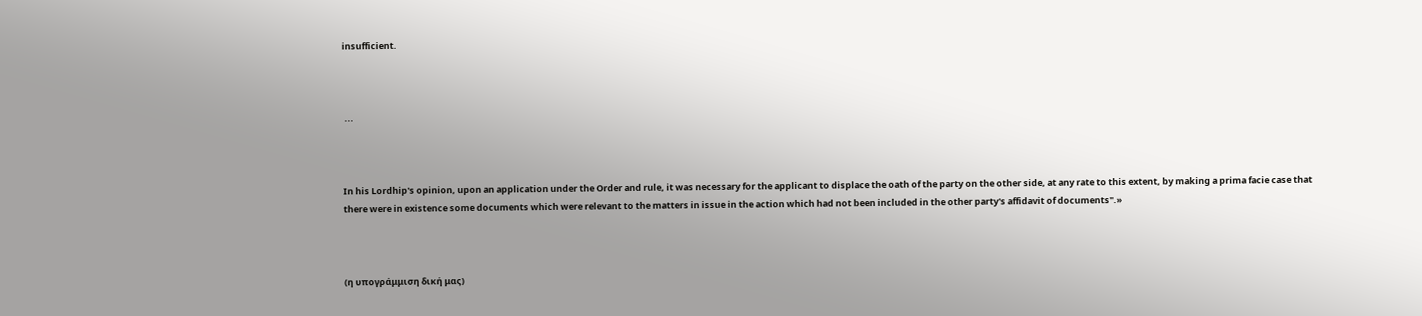insufficient.



 ...



In his Lordhip's opinion, upon an application under the Order and rule, it was necessary for the applicant to displace the oath of the party on the other side, at any rate to this extent, by making a prima facie case that there were in existence some documents which were relevant to the matters in issue in the action which had not been included in the other party's affidavit of documents".»



(η υπογράμμιση δική μας)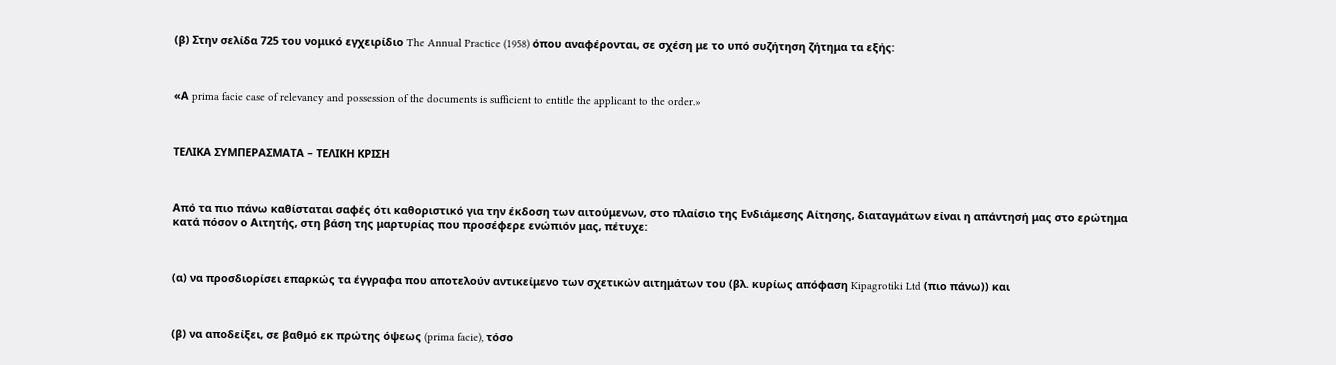(β) Στην σελίδα 725 του νομικό εγχειρίδιο The Annual Practice (1958) όπου αναφέρονται, σε σχέση με το υπό συζήτηση ζήτημα τα εξής:



«Α prima facie case of relevancy and possession of the documents is sufficient to entitle the applicant to the order.»



ΤΕΛΙΚΑ ΣΥΜΠΕΡΑΣΜΑΤΑ – ΤΕΛΙΚΗ ΚΡΙΣΗ



Από τα πιο πάνω καθίσταται σαφές ότι καθοριστικό για την έκδοση των αιτούμενων, στο πλαίσιο της Ενδιάμεσης Αίτησης, διαταγμάτων είναι η απάντησή μας στο ερώτημα κατά πόσον ο Αιτητής, στη βάση της μαρτυρίας που προσέφερε ενώπιόν μας, πέτυχε:



(α) να προσδιορίσει επαρκώς τα έγγραφα που αποτελούν αντικείμενο των σχετικών αιτημάτων του (βλ. κυρίως απόφαση Kipagrotiki Ltd (πιο πάνω)) και



(β) να αποδείξει, σε βαθμό εκ πρώτης όψεως (prima facie), τόσο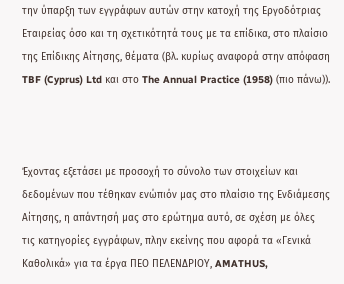την ύπαρξη των εγγράφων αυτών στην κατοχή της Εργοδότριας Εταιρείας όσο και τη σχετικότητά τους με τα επίδικα, στο πλαίσιο της Επίδικης Αίτησης, θέματα (βλ. κυρίως αναφορά στην απόφαση TBF (Cyprus) Ltd και στο The Annual Practice (1958) (πιο πάνω)).



Έχοντας εξετάσει με προσοχή το σύνολο των στοιχείων και δεδομένων που τέθηκαν ενώπιόν μας στο πλαίσιο της Ενδιάμεσης Αίτησης, η απάντησή μας στο ερώτημα αυτό, σε σχέση με όλες τις κατηγορίες εγγράφων, πλην εκείνης που αφορά τα «Γενικά Καθολικά» για τα έργα ΠΕΟ ΠΕΛΕΝΔΡΙΟΥ, AMATHUS,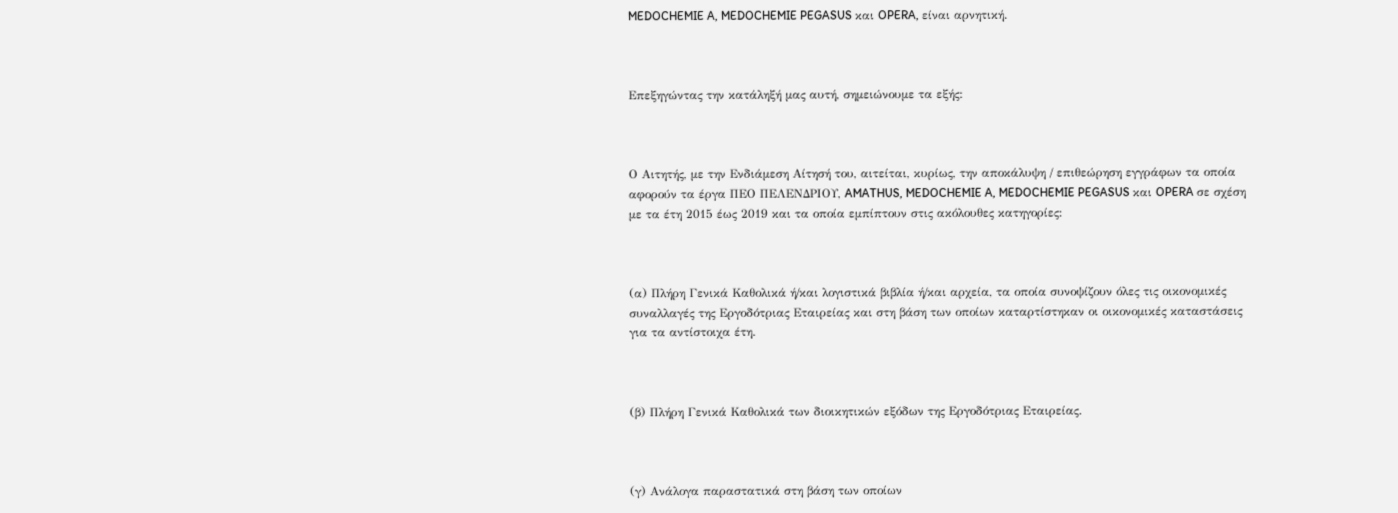MEDOCHEMIE A, MEDOCHEMIE PEGASUS και OPERA, είναι αρνητική.



Επεξηγώντας την κατάληξή μας αυτή, σημειώνουμε τα εξής:



Ο Αιτητής, με την Ενδιάμεση Αίτησή του, αιτείται, κυρίως, την αποκάλυψη / επιθεώρηση εγγράφων τα οποία αφορούν τα έργα ΠΕΟ ΠΕΛΕΝΔΡΙΟΥ, AMATHUS, MEDOCHEMIE A, MEDOCHEMIE PEGASUS και OPERA σε σχέση με τα έτη 2015 έως 2019 και τα οποία εμπίπτουν στις ακόλουθες κατηγορίες:



(α) Πλήρη Γενικά Καθολικά ή/και λογιστικά βιβλία ή/και αρχεία, τα οποία συνοψίζουν όλες τις οικονομικές συναλλαγές της Εργοδότριας Εταιρείας και στη βάση των οποίων καταρτίστηκαν οι οικονομικές καταστάσεις για τα αντίστοιχα έτη.



(β) Πλήρη Γενικά Καθολικά των διοικητικών εξόδων της Εργοδότριας Εταιρείας.



(γ) Ανάλογα παραστατικά στη βάση των οποίων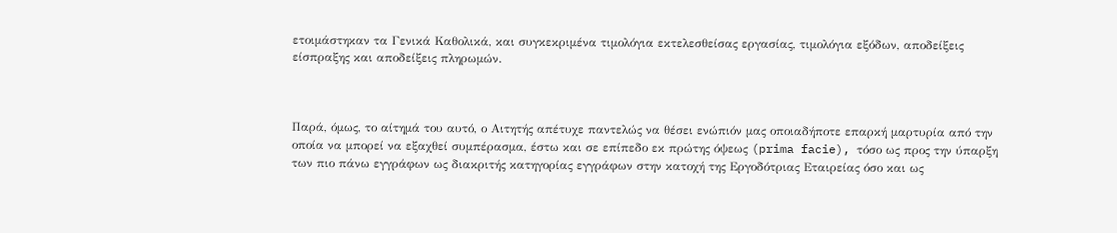ετοιμάστηκαν τα Γενικά Καθολικά, και συγκεκριμένα τιμολόγια εκτελεσθείσας εργασίας, τιμολόγια εξόδων, αποδείξεις είσπραξης και αποδείξεις πληρωμών.



Παρά, όμως, το αίτημά του αυτό, ο Αιτητής απέτυχε παντελώς να θέσει ενώπιόν μας οποιαδήποτε επαρκή μαρτυρία από την οποία να μπορεί να εξαχθεί συμπέρασμα, έστω και σε επίπεδο εκ πρώτης όψεως (prima facie), τόσο ως προς την ύπαρξη των πιο πάνω εγγράφων ως διακριτής κατηγορίας εγγράφων στην κατοχή της Εργοδότριας Εταιρείας όσο και ως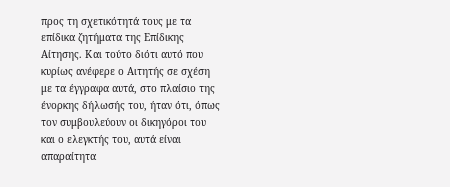προς τη σχετικότητά τους με τα επίδικα ζητήματα της Επίδικης Αίτησης. Και τούτο διότι αυτό που κυρίως ανέφερε ο Αιτητής σε σχέση με τα έγγραφα αυτά, στο πλαίσιο της ένορκης δήλωσής του, ήταν ότι, όπως τον συμβουλεύουν οι δικηγόροι του και ο ελεγκτής του, αυτά είναι απαραίτητα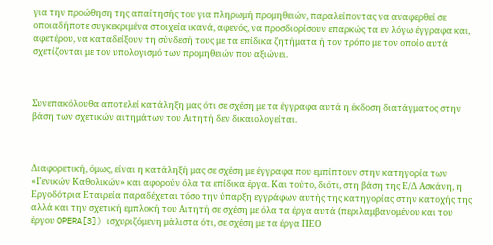για την προώθηση της απαίτησής του για πληρωμή προμηθειών, παραλείποντας να αναφερθεί σε οποιαδήποτε συγκεκριμένα στοιχεία ικανά, αφενός, να προσδιορίσουν επαρκώς τα εν λόγω έγγραφα και, αφετέρου, να καταδείξουν τη σύνδεσή τους με τα επίδικα ζητήματα ή τον τρόπο με τον οποίο αυτά σχετίζονται με τον υπολογισμό των προμηθειών που αξιώνει.



Συνεπακόλουθα αποτελεί κατάληξη μας ότι σε σχέση με τα έγγραφα αυτά η έκδοση διατάγματος στην βάση των σχετικών αιτημάτων του Αιτητή δεν δικαιολογείται.



Διαφορετική, όμως, είναι η κατάληξή μας σε σχέση με έγγραφα που εμπίπτουν στην κατηγορία των «Γενικών Καθολικών» και αφορούν όλα τα επίδικα έργα. Και τούτο, διότι, στη βάση της Ε/Δ Ασκάνη, η Εργοδότρια Εταιρεία παραδέχεται τόσο την ύπαρξη εγγράφων αυτής της κατηγορίας στην κατοχής της αλλά και την σχετική εμπλοκή του Αιτητή σε σχέση με όλα τα έργα αυτά (περιλαμβανομένου και του έργου OPERA[3]) ισχυριζόμενη μάλιστα ότι, σε σχέση με τα έργα ΠΕΟ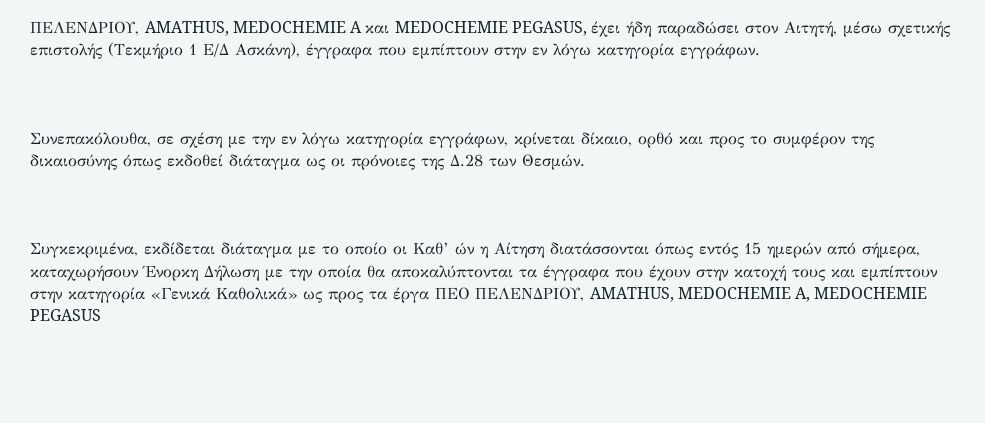ΠΕΛΕΝΔΡΙΟΥ, AMATHUS, MEDOCHEMIE A και MEDOCHEMIE PEGASUS, έχει ήδη παραδώσει στον Αιτητή, μέσω σχετικής επιστολής (Τεκμήριο 1 Ε/Δ Ασκάνη), έγγραφα που εμπίπτουν στην εν λόγω κατηγορία εγγράφων.



Συνεπακόλουθα, σε σχέση με την εν λόγω κατηγορία εγγράφων, κρίνεται δίκαιο, ορθό και προς το συμφέρον της δικαιοσύνης όπως εκδοθεί διάταγμα ως οι πρόνοιες της Δ.28 των Θεσμών.



Συγκεκριμένα, εκδίδεται διάταγμα με το οποίο οι Καθ’ ών η Αίτηση διατάσσονται όπως εντός 15 ημερών από σήμερα, καταχωρήσουν Ένορκη Δήλωση με την οποία θα αποκαλύπτονται τα έγγραφα που έχουν στην κατοχή τους και εμπίπτουν στην κατηγορία «Γενικά Καθολικά» ως προς τα έργα ΠΕΟ ΠΕΛΕΝΔΡΙΟΥ, AMATHUS, MEDOCHEMIE A, MEDOCHEMIE PEGASUS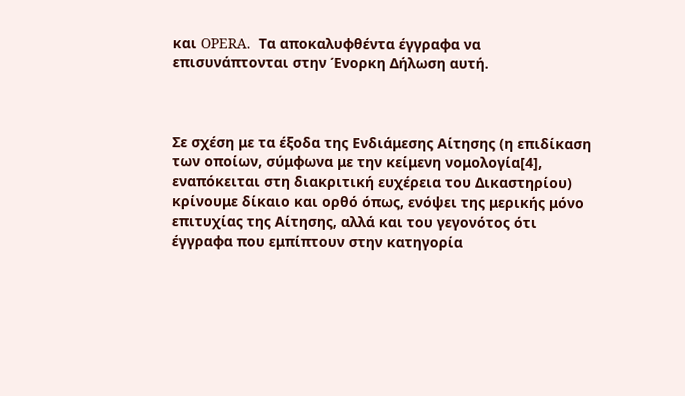και OPERA.  Τα αποκαλυφθέντα έγγραφα να επισυνάπτονται στην Ένορκη Δήλωση αυτή.



Σε σχέση με τα έξοδα της Ενδιάμεσης Αίτησης (η επιδίκαση των οποίων, σύμφωνα με την κείμενη νομολογία[4], εναπόκειται στη διακριτική ευχέρεια του Δικαστηρίου) κρίνουμε δίκαιο και ορθό όπως, ενόψει της μερικής μόνο επιτυχίας της Αίτησης, αλλά και του γεγονότος ότι έγγραφα που εμπίπτουν στην κατηγορία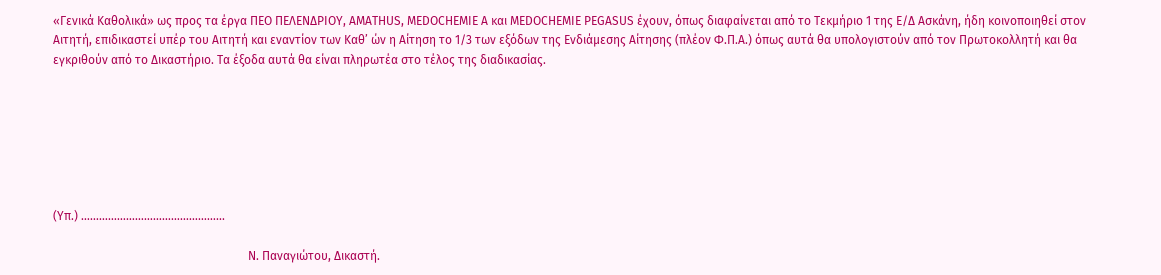«Γενικά Καθολικά» ως προς τα έργα ΠΕΟ ΠΕΛΕΝΔΡΙΟΥ, AMATHUS, MEDOCHEMIE A και MEDOCHEMIE PEGASUS έχουν, όπως διαφαίνεται από το Τεκμήριο 1 της Ε/Δ Ασκάνη, ήδη κοινοποιηθεί στον Αιτητή, επιδικαστεί υπέρ του Αιτητή και εναντίον των Καθ’ ών η Αίτηση το 1/3 των εξόδων της Ενδιάμεσης Αίτησης (πλέον Φ.Π.Α.) όπως αυτά θα υπολογιστούν από τον Πρωτοκολλητή και θα εγκριθούν από το Δικαστήριο. Τα έξοδα αυτά θα είναι πληρωτέα στο τέλος της διαδικασίας.







(Υπ.) ………………………………………...

                                                                 Ν. Παναγιώτου, Δικαστή.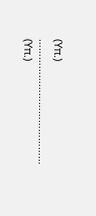(Υπ.) ……………………………………                    (Υπ.)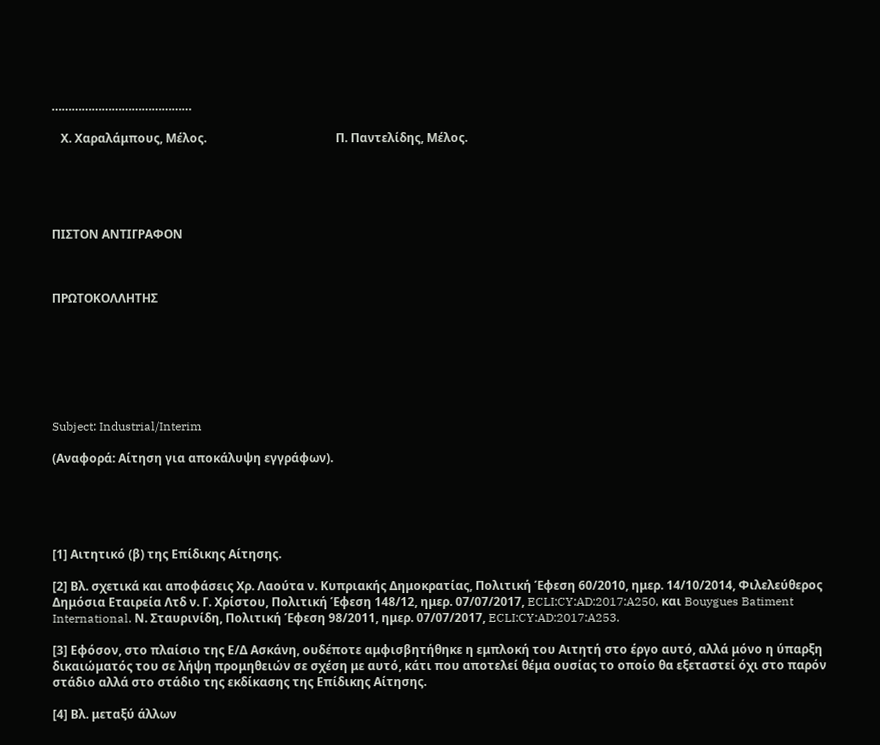……………………………………

   Χ. Χαραλάμπους, Μέλος.                                           Π. Παντελίδης, Μέλος.





ΠΙΣΤΟΝ ΑΝΤΙΓΡΑΦΟΝ



ΠΡΩΤΟΚΟΛΛΗΤΗΣ







Subject: Industrial/Interim

(Αναφορά: Αίτηση για αποκάλυψη εγγράφων).





[1] Αιτητικό (β) της Επίδικης Αίτησης.

[2] Βλ. σχετικά και αποφάσεις Χρ. Λαούτα ν. Κυπριακής Δημοκρατίας, Πολιτική Έφεση 60/2010, ημερ. 14/10/2014, Φιλελεύθερος Δημόσια Εταιρεία Λτδ ν. Γ. Χρίστου, Πολιτική Έφεση 148/12, ημερ. 07/07/2017, ECLI:CY:AD:2017:A250, και Bouygues Batiment International. Ν. Σταυρινίδη, Πολιτική Έφεση 98/2011, ημερ. 07/07/2017, ECLI:CY:AD:2017:A253.

[3] Εφόσον, στο πλαίσιο της Ε/Δ Ασκάνη, ουδέποτε αμφισβητήθηκε η εμπλοκή του Αιτητή στο έργο αυτό, αλλά μόνο η ύπαρξη δικαιώματός του σε λήψη προμηθειών σε σχέση με αυτό, κάτι που αποτελεί θέμα ουσίας το οποίο θα εξεταστεί όχι στο παρόν στάδιο αλλά στο στάδιο της εκδίκασης της Επίδικης Αίτησης.

[4] Βλ. μεταξύ άλλων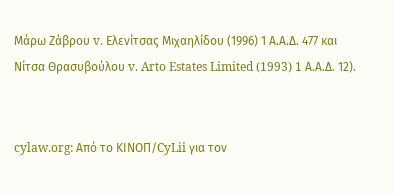Μάρω Ζάβρου v. Ελενίτσας Μιχαηλίδου (1996) 1 Α.Α.Δ. 477 και Νίτσα Θρασυβούλου v. Arto Estates Limited (1993) 1 Α.Α.Δ. 12).


cylaw.org: Από το ΚΙΝOΠ/CyLii για τον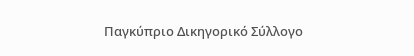Παγκύπριο Δικηγορικό Σύλλογο